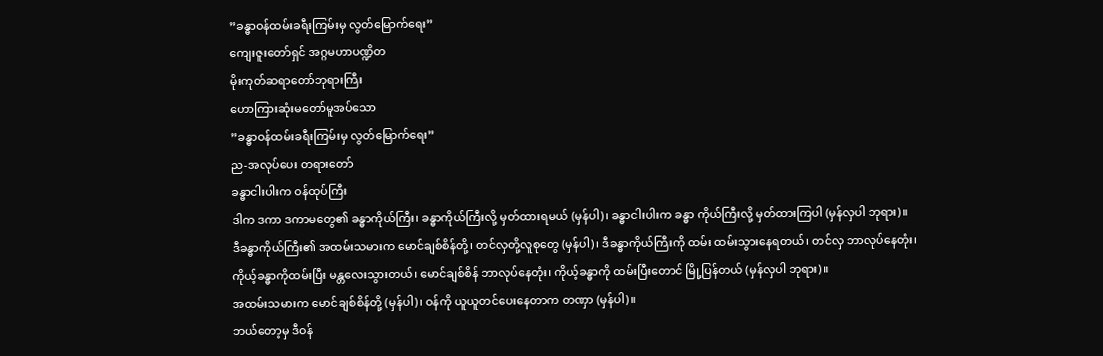”ခန္ဓာဝန်ထမ်းခရီးကြမ်းမှ လွတ်မြောက်ရေး”
ကျေးဇူးတော်ရှင် အဂ္ဂမဟာပဏ္ဍိတ
မိုးကုတ်ဆရာတော်ဘုရားကြီး
ဟောကြားဆုံးမတော်မူအပ်သော
”ခန္ဓာဝန်ထမ်းခရီးကြမ်းမှ လွတ်မြောက်ရေး”
ည-အလုပ်ပေး တရားတော်
ခန္ဓာငါးပါးက ဝန်ထုပ်ကြီး
ဒါက ဒကာ ဒကာမတွေ၏ ခန္ဓာကိုယ်ကြီး၊ ခန္ဓာကိုယ်ကြီးလို့ မှတ်ထားရမယ် (မှန်ပါ)၊ ခန္ဓာငါးပါးက ခန္ဓာ ကိုယ်ကြီးလို့ မှတ်ထားကြပါ (မှန်လှပါ ဘုရား)။
ဒီခန္ဓာကိုယ်ကြီး၏ အထမ်းသမားက မောင်ချစ်စိန်တို့၊ တင်လှတို့လူစုတွေ (မှန်ပါ)၊ ဒီခန္ဓာကိုယ်ကြီးကို ထမ်း ထမ်းသွားနေရတယ်၊ တင်လှ ဘာလုပ်နေတုံး၊ ကိုယ့်ခန္ဓာကိုထမ်းပြီး မန္တလေးသွားတယ်၊ မောင်ချစ်စိန် ဘာလုပ်နေတုံး၊ ကိုယ့်ခန္ဓာကို ထမ်းပြီးတောင် မြို့ပြန်တယ် (မှန်လှပါ ဘုရား)။
အထမ်းသမားက မောင်ချစ်စိန်တို့ (မှန်ပါ)၊ ဝန်ကို ယူယူတင်ပေးနေတာက တဏှာ (မှန်ပါ)။
ဘယ်တော့မှ ဒီဝန်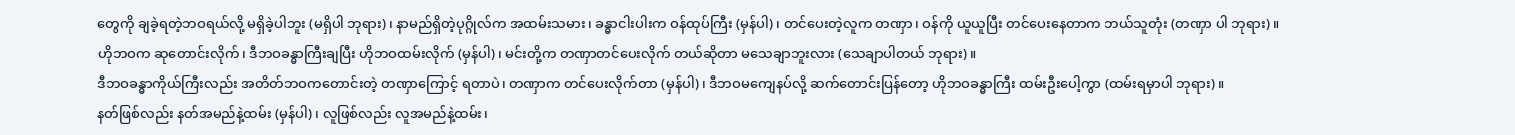တွေကို ချခဲ့ရတဲ့ဘဝရယ်လို့ မရှိခဲ့ပါဘူး (မရှိပါ ဘုရား)၊ နာမည်ရှိတဲ့ပုဂ္ဂိုလ်က အထမ်းသမား၊ ခန္ဓာငါးပါးက ဝန်ထုပ်ကြီး (မှန်ပါ)၊ တင်ပေးတဲ့လူက တဏှာ၊ ဝန်ကို ယူယူပြီး တင်ပေးနေတာက ဘယ်သူတုံး (တဏှာ ပါ ဘုရား)။
ဟိုဘဝက ဆုတောင်းလိုက်၊ ဒီဘဝခန္ဓာကြီးချပြီး ဟိုဘဝထမ်းလိုက် (မှန်ပါ)၊ မင်းတို့က တဏှာတင်ပေးလိုက် တယ်ဆိုတာ မသေချာဘူးလား (သေချာပါတယ် ဘုရား)။
ဒီဘဝခန္ဓာကိုယ်ကြီးလည်း အတိတ်ဘဝကတောင်းတဲ့ တဏှာကြောင့် ရတာပဲ၊ တဏှာက တင်ပေးလိုက်တာ (မှန်ပါ)၊ ဒီဘဝမကျေနပ်လို့ ဆက်တောင်းပြန်တော့ ဟိုဘဝခန္ဓာကြီး ထမ်းဦးပေါ့ကွာ (ထမ်းရမှာပါ ဘုရား)။
နတ်ဖြစ်လည်း နတ်အမည်နဲ့ထမ်း (မှန်ပါ)၊ လူဖြစ်လည်း လူအမည်နဲ့ထမ်း၊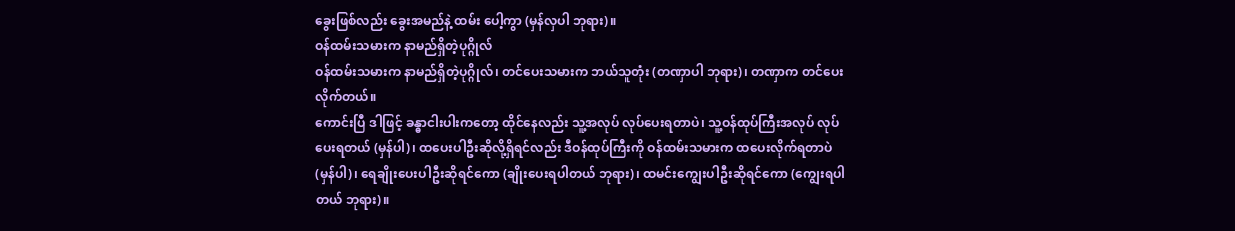ခွေးဖြစ်လည်း ခွေးအမည်နဲ့ ထမ်း ပေါ့ကွာ (မှန်လှပါ ဘုရား)။
ဝန်ထမ်းသမားက နာမည်ရှိတဲ့ပုဂ္ဂိုလ်
ဝန်ထမ်းသမားက နာမည်ရှိတဲ့ပုဂ္ဂိုလ်၊ တင်ပေးသမားက ဘယ်သူတုံး (တဏှာပါ ဘုရား)၊ တဏှာက တင်ပေး လိုက်တယ်။
ကောင်းပြီ ဒါဖြင့် ခန္ဓာငါးပါးကတော့ ထိုင်နေလည်း သူ့အလုပ် လုပ်ပေးရတာပဲ၊ သူ့ဝန်ထုပ်ကြီးအလုပ် လုပ် ပေးရတယ် (မှန်ပါ)၊ ထပေးပါဦးဆိုလို့ရှိရင်လည်း ဒီဝန်ထုပ်ကြီးကို ဝန်ထမ်းသမားက ထပေးလိုက်ရတာပဲ (မှန်ပါ)၊ ရေချိုးပေးပါဦးဆိုရင်ကော (ချိုးပေးရပါတယ် ဘုရား)၊ ထမင်းကျွေးပါဦးဆိုရင်ကော (ကျွေးရပါတယ် ဘုရား)။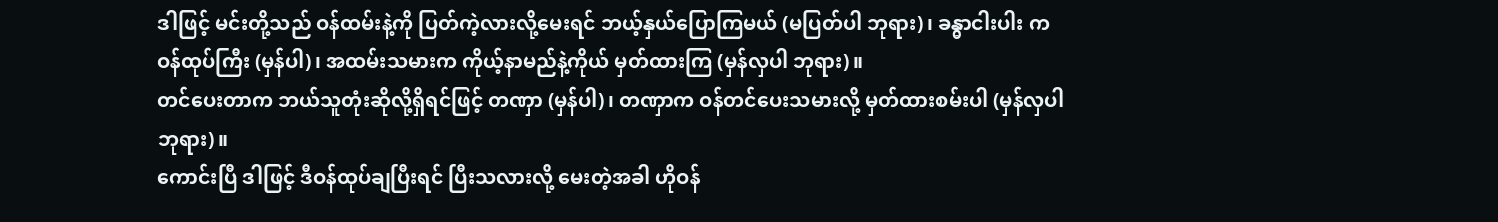ဒါဖြင့် မင်းတို့သည် ဝန်ထမ်းနဲ့ကို ပြတ်ကဲ့လားလို့မေးရင် ဘယ့်နှယ်ပြောကြမယ် (မပြတ်ပါ ဘုရား)၊ ခန္ဓာငါးပါး က ဝန်ထုပ်ကြီး (မှန်ပါ)၊ အထမ်းသမားက ကိုယ့်နာမည်နဲ့ကိုယ် မှတ်ထားကြ (မှန်လှပါ ဘုရား)။
တင်ပေးတာက ဘယ်သူတုံးဆိုလို့ရှိရင်ဖြင့် တဏှာ (မှန်ပါ)၊ တဏှာက ဝန်တင်ပေးသမားလို့ မှတ်ထားစမ်းပါ (မှန်လှပါ ဘုရား)။
ကောင်းပြီ ဒါဖြင့် ဒီဝန်ထုပ်ချပြီးရင် ပြီးသလားလို့ မေးတဲ့အခါ ဟိုဝန်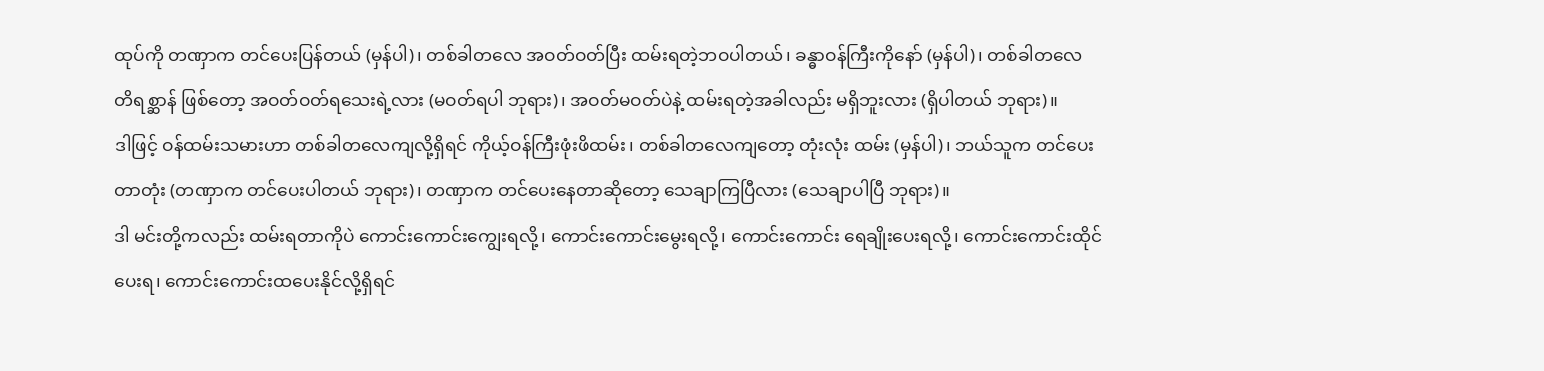ထုပ်ကို တဏှာက တင်ပေးပြန်တယ် (မှန်ပါ)၊ တစ်ခါတလေ အဝတ်ဝတ်ပြီး ထမ်းရတဲ့ဘဝပါတယ်၊ ခန္ဓာဝန်ကြီးကိုနော် (မှန်ပါ)၊ တစ်ခါတလေ တိရစ္ဆာန် ဖြစ်တော့ အဝတ်ဝတ်ရသေးရဲ့လား (မဝတ်ရပါ ဘုရား)၊ အဝတ်မဝတ်ပဲနဲ့ ထမ်းရတဲ့အခါလည်း မရှိဘူးလား (ရှိပါတယ် ဘုရား)။
ဒါဖြင့် ဝန်ထမ်းသမားဟာ တစ်ခါတလေကျလို့ရှိရင် ကိုယ့်ဝန်ကြီးဖုံးဖိထမ်း၊ တစ်ခါတလေကျတော့ တုံးလုံး ထမ်း (မှန်ပါ)၊ ဘယ်သူက တင်ပေးတာတုံး (တဏှာက တင်ပေးပါတယ် ဘုရား)၊ တဏှာက တင်ပေးနေတာဆိုတော့ သေချာကြပြီလား (သေချာပါပြီ ဘုရား)။
ဒါ မင်းတို့ကလည်း ထမ်းရတာကိုပဲ ကောင်းကောင်းကျွေးရလို့၊ ကောင်းကောင်းမွေးရလို့၊ ကောင်းကောင်း ရေချိုးပေးရလို့၊ ကောင်းကောင်းထိုင်ပေးရ၊ ကောင်းကောင်းထပေးနိုင်လို့ရှိရင်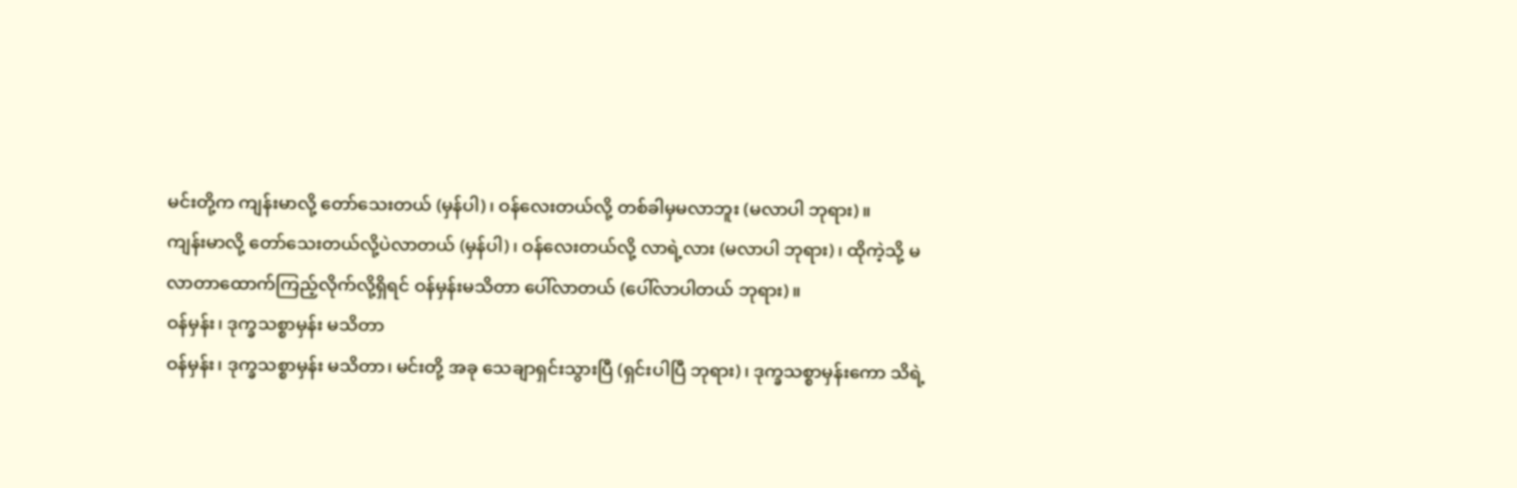မင်းတို့က ကျန်းမာလို့ တော်သေးတယ် (မှန်ပါ)၊ ဝန်လေးတယ်လို့ တစ်ခါမှမလာဘူး (မလာပါ ဘုရား)။
ကျန်းမာလို့ တော်သေးတယ်လို့ပဲလာတယ် (မှန်ပါ)၊ ဝန်လေးတယ်လို့ လာရဲ့လား (မလာပါ ဘုရား)၊ ထိုကဲ့သို့ မလာတာထောက်ကြည့်လိုက်လို့ရှိရင် ဝန်မှန်းမသိတာ ပေါ်လာတယ် (ပေါ်လာပါတယ် ဘုရား)။
ဝန်မှန်း၊ ဒုက္ခသစ္စာမှန်း မသိတာ
ဝန်မှန်း၊ ဒုက္ခသစ္စာမှန်း မသိတာ၊ မင်းတို့ အခု သေချာရှင်းသွားပြီ (ရှင်းပါပြီ ဘုရား)၊ ဒုက္ခသစ္စာမှန်းကော သိရဲ့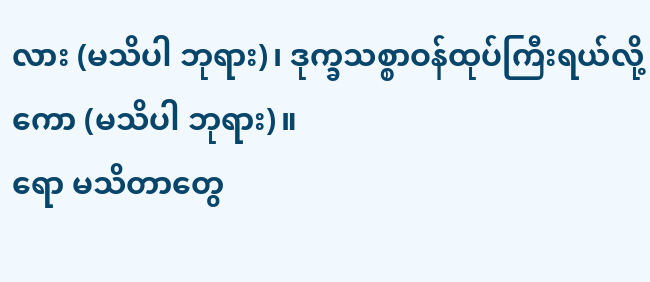လား (မသိပါ ဘုရား)၊ ဒုက္ခသစ္စာဝန်ထုပ်ကြီးရယ်လို့ကော (မသိပါ ဘုရား)။
ရော မသိတာတွေ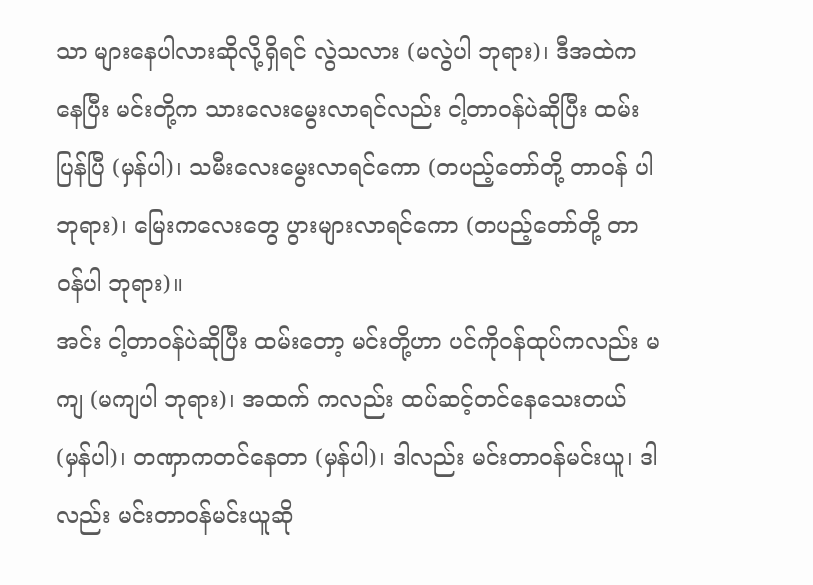သာ များနေပါလားဆိုလို့ရှိရင် လွဲသလား (မလွဲပါ ဘုရား)၊ ဒီအထဲကနေပြီး မင်းတို့က သားလေးမွေးလာရင်လည်း ငါ့တာဝန်ပဲဆိုပြီး ထမ်းပြန်ပြီ (မှန်ပါ)၊ သမီးလေးမွေးလာရင်ကော (တပည့်တော်တို့ တာဝန် ပါ ဘုရား)၊ မြေးကလေးတွေ ပွားများလာရင်ကော (တပည့်တော်တို့ တာဝန်ပါ ဘုရား)။
အင်း ငါ့တာဝန်ပဲဆိုပြီး ထမ်းတော့ မင်းတို့ဟာ ပင်ကိုဝန်ထုပ်ကလည်း မကျ (မကျပါ ဘုရား)၊ အထက် ကလည်း ထပ်ဆင့်တင်နေသေးတယ် (မှန်ပါ)၊ တဏှာကတင်နေတာ (မှန်ပါ)၊ ဒါလည်း မင်းတာဝန်မင်းယူ၊ ဒါလည်း မင်းတာဝန်မင်းယူဆို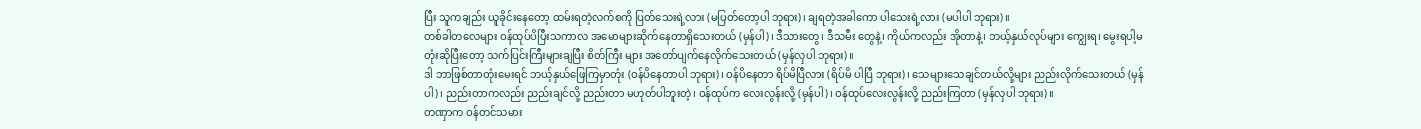ပြီး သူကချည်း ယူခိုင်းနေတော့ ထမ်းရတဲ့လက်စကို ပြတ်သေးရဲ့လား (မပြတ်တော့ပါ ဘုရား)၊ ချရတဲ့အခါကော ပါသေးရဲ့လား (မပါပါ ဘုရား)။
တစ်ခါတလေများ ဝန်ထုပ်ပိပြီးသကာလ အမောများဆိုက်နေတာရှိသေးတယ် (မှန်ပါ)၊ ဒီသားတွေ၊ ဒီသမီး တွေနဲ့၊ ကိုယ်ကလည်း အိုတာနဲ့၊ ဘယ့်နှယ်လုပ်များ ကျွေးရ၊ မွေးရပါ့မတုံးဆိုပြီးတော့ သက်ပြင်းကြီးများချပြီး စိတ်ကြီး များ အတော်ပျက်နေလိုက်သေးတယ် (မှန်လှပါ ဘုရား)။
ဒါ ဘာဖြစ်တာတုံးမေးရင် ဘယ့်နှယ်ဖြေကြမှာတုံး (ဝန်ပိနေတာပါ ဘုရား)၊ ဝန်ပိနေတာ ရိပ်မိပြီလား (ရိပ်မိ ပါပြီ ဘုရား)၊ သေများသေချင်တယ်လို့များ ညည်းလိုက်သေးတယ် (မှန်ပါ)၊ ညည်းတာကလည်း ညည်းချင်လို့ ညည်းတာ မဟုတ်ပါဘူးတဲ့၊ ဝန်ထုပ်က လေးလွန်းလို့ (မှန်ပါ)၊ ဝန်ထုပ်လေးလွန်းလို့ ညည်းကြတာ (မှန်လှပါ ဘုရား)။
တဏှာက ဝန်တင်သမား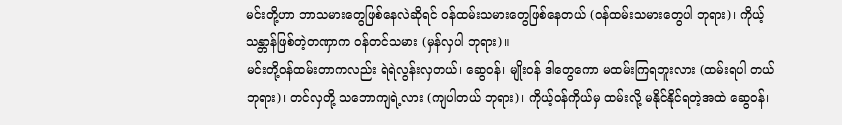မင်းတို့ဟာ ဘာသမားတွေဖြစ်နေလဲဆိုရင် ဝန်ထမ်းသမားတွေဖြစ်နေတယ် (ဝန်ထမ်းသမားတွေပါ ဘုရား)၊ ကိုယ့်သန္တာန်ဖြစ်တဲ့တဏှာက ဝန်တင်သမား (မှန်လှပါ ဘုရား)။
မင်းတို့ဝန်ထမ်းတာကလည်း ရဲရဲလွန်းလှတယ်၊ ဆွေဝန်၊ မျိုးဝန် ဒါတွေကော မထမ်းကြရဘူးလား (ထမ်းရပါ တယ် ဘုရား)၊ တင်လှတို့ သဘောကျရဲ့လား (ကျပါတယ် ဘုရား)၊ ကိုယ့်ဝန်ကိုယ်မှ ထမ်းလို့ မနိုင်နိုင်ရတဲ့အထဲ ဆွေဝန်၊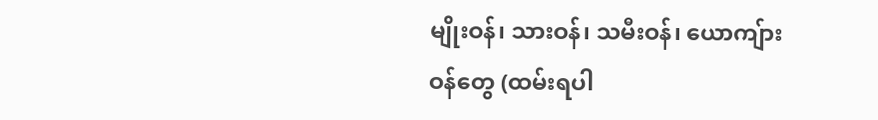မျိုးဝန်၊ သားဝန်၊ သမီးဝန်၊ ယောကျ်ားဝန်တွေ (ထမ်းရပါ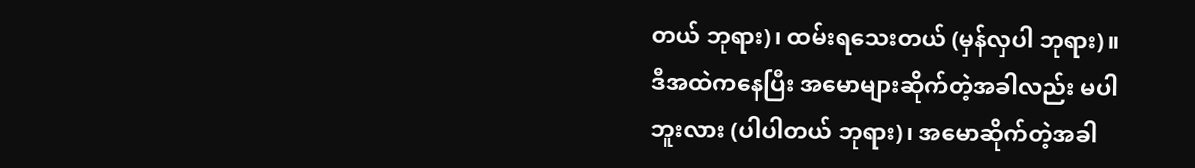တယ် ဘုရား)၊ ထမ်းရသေးတယ် (မှန်လှပါ ဘုရား)။
ဒီအထဲကနေပြီး အမောများဆိုက်တဲ့အခါလည်း မပါဘူးလား (ပါပါတယ် ဘုရား)၊ အမောဆိုက်တဲ့အခါ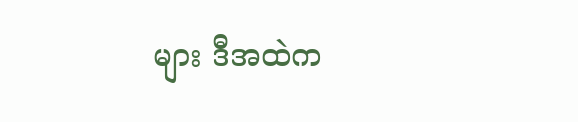များ ဒီအထဲက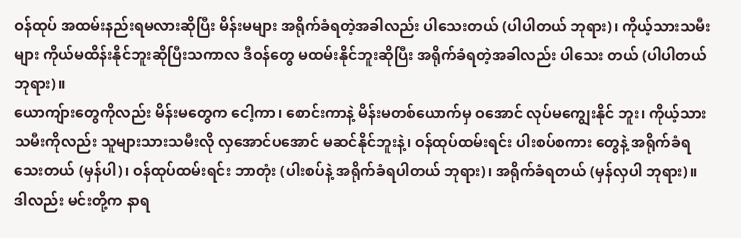ဝန်ထုပ် အထမ်းနည်းရမလားဆိုပြီး မိန်းမများ အရိုက်ခံရတဲ့အခါလည်း ပါသေးတယ် (ပါပါတယ် ဘုရား)၊ ကိုယ့်သားသမီးများ ကိုယ်မထိန်းနိုင်ဘူးဆိုပြီးသကာလ ဒီဝန်တွေ မထမ်းနိုင်ဘူးဆိုပြီး အရိုက်ခံရတဲ့အခါလည်း ပါသေး တယ် (ပါပါတယ် ဘုရား)။
ယောကျ်ားတွေကိုလည်း မိန်းမတွေက ငေါ့ကာ၊ စောင်းကာနဲ့ မိန်းမတစ်ယောက်မှ ဝအောင် လုပ်မကျွေးနိုင် ဘူး၊ ကိုယ့်သားသမီးကိုလည်း သူများသားသမီးလို လှအောင်ပအောင် မဆင်နိုင်ဘူးနဲ့၊ ဝန်ထုပ်ထမ်းရင်း ပါးစပ်စကား တွေနဲ့ အရိုက်ခံရသေးတယ် (မှန်ပါ)၊ ဝန်ထုပ်ထမ်းရင်း ဘာတုံး (ပါးစပ်နဲ့ အရိုက်ခံရပါတယ် ဘုရား)၊ အရိုက်ခံရတယ် (မှန်လှပါ ဘုရား)။
ဒါလည်း မင်းတို့က နာရ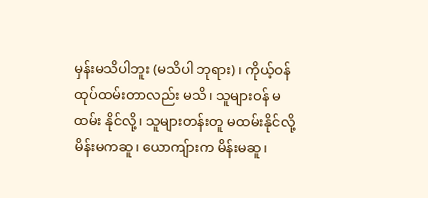မှန်းမသိပါဘူး (မသိပါ ဘုရား)၊ ကိုယ့်ဝန်ထုပ်ထမ်းတာလည်း မသိ၊ သူများဝန် မထမ်း နိုင်လို့၊ သူများတန်းတူ မထမ်းနိုင်လို့ မိန်းမကဆူ၊ ယောကျ်ားက မိန်းမဆူ၊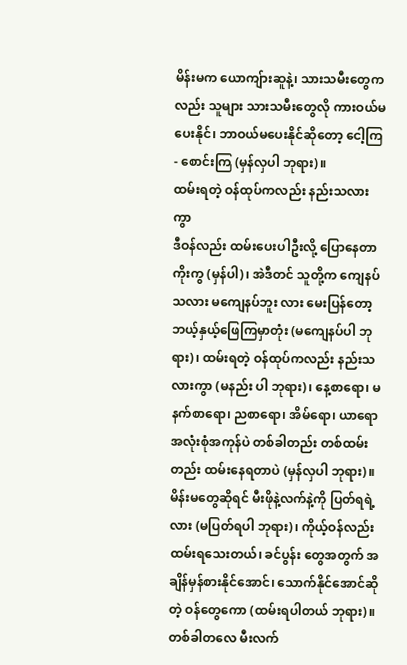မိန်းမက ယောကျ်ားဆူနဲ့၊ သားသမီးတွေက လည်း သူများ သားသမီးတွေလို ကားဝယ်မပေးနိုင်၊ ဘာဝယ်မပေးနိုင်ဆိုတော့ ငေါ့ကြ- စောင်းကြ (မှန်လှပါ ဘုရား)။
ထမ်းရတဲ့ ဝန်ထုပ်ကလည်း နည်းသလားကွာ
ဒီဝန်လည်း ထမ်းပေးပါဦးလို့ ပြောနေတာကိုးကွ (မှန်ပါ)၊ အဲဒီတင် သူတို့က ကျေနပ်သလား မကျေနပ်ဘူး လား မေးပြန်တော့ ဘယ့်နှယ့်ဖြေကြမှာတုံး (မကျေနပ်ပါ ဘုရား)၊ ထမ်းရတဲ့ ဝန်ထုပ်ကလည်း နည်းသလားကွာ (မနည်း ပါ ဘုရား)၊ နေ့စာရော၊ မနက်စာရော၊ ညစာရော၊ အိမ်ရော၊ ယာရော အလုံးစုံအကုန်ပဲ တစ်ခါတည်း တစ်ထမ်းတည်း ထမ်းနေရတာပဲ (မှန်လှပါ ဘုရား)။
မိန်းမတွေဆိုရင် မီးဖိုနဲ့လက်နဲ့ကို ပြတ်ရရဲ့လား (မပြတ်ရပါ ဘုရား)၊ ကိုယ့်ဝန်လည်း ထမ်းရသေးတယ်၊ ခင်ပွန်း တွေအတွက် အချိန်မှန်စားနိုင်အောင်၊ သောက်နိုင်အောင်ဆိုတဲ့ ဝန်တွေကော (ထမ်းရပါတယ် ဘုရား)။
တစ်ခါတလေ မီးလက်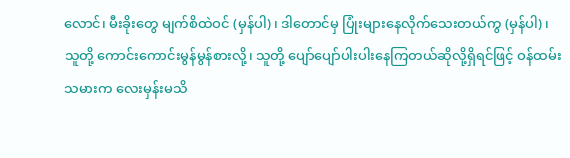လောင်၊ မီးခိုးတွေ မျက်စိထဲဝင် (မှန်ပါ)၊ ဒါတောင်မှ ပြုံးများနေလိုက်သေးတယ်ကွ (မှန်ပါ)၊ သူတို့ ကောင်းကောင်းမွန်မွန်စားလို့၊ သူတို့ ပျော်ပျော်ပါးပါးနေကြတယ်ဆိုလို့ရှိရင်ဖြင့် ဝန်ထမ်းသမားက လေးမှန်းမသိ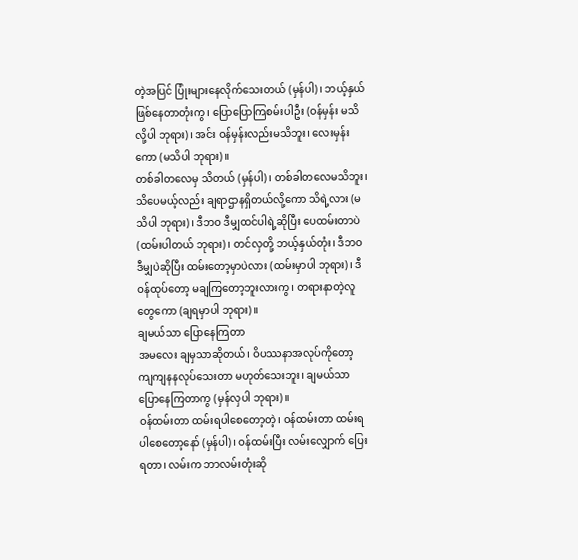တဲ့အပြင် ပြုံးများနေလိုက်သေးတယ် (မှန်ပါ)၊ ဘယ့်နှယ်ဖြစ်နေတာတုံးကွ၊ ပြောပြောကြစမ်းပါဦး (ဝန်မှန်း မသိလို့ပါ ဘုရား)၊ အင်း ဝန်မှန်းလည်းမသိဘူး၊ လေးမှန်းကော (မသိပါ ဘုရား)။
တစ်ခါတလေမှ သိတယ် (မှန်ပါ)၊ တစ်ခါတလေမသိဘူး၊ သိပေမယ့်လည်း ချရာဌာနရှိတယ်လို့ကော သိရဲ့လား (မသိပါ ဘုရား)၊ ဒီဘဝ ဒီမျှထင်ပါရဲ့ဆိုပြီး ပေထမ်းတာပဲ (ထမ်းပါတယ် ဘုရား)၊ တင်လှတို့ ဘယ့်နှယ်တုံး၊ ဒီဘဝ ဒီမျှပဲဆိုပြီး ထမ်းတော့မှာပဲလား (ထမ်းမှာပါ ဘုရား)၊ ဒီဝန်ထုပ်တော့ မချကြတော့ဘူးလားကွ၊ တရားနာတဲ့လူတွေကော (ချရမှာပါ ဘုရား)။
ချမယ်သာ ပြောနေကြတာ
အမလေး ချမှသာဆိုတယ်၊ ဝိပဿနာအလုပ်ကိုတော့ ကျကျနနလုပ်သေးတာ မဟုတ်သေးဘူး၊ ချမယ်သာ ပြောနေကြတာကွ (မှန်လှပါ ဘုရား)။
ဝန်ထမ်းတာ ထမ်းရပါစေတော့တဲ့၊ ဝန်ထမ်းတာ ထမ်းရပါစေတော့နော် (မှန်ပါ)၊ ဝန်ထမ်းပြီး လမ်းလျှောက် ပြေးရတာ၊ လမ်းက ဘာလမ်းတုံးဆို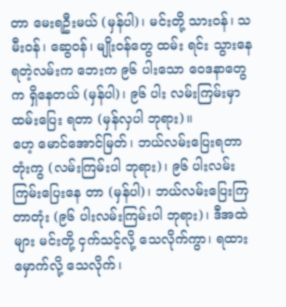တာ မေးရဦးမယ် (မှန်ပါ)၊ မင်းတို့ သားဝန်၊ သမီးဝန်၊ ဆွေဝန်၊ မျိုးဝန်တွေ ထမ်း ရင်း သွားနေရတဲ့လမ်းက ဘေးက ၉၆ ပါးသော ဝေဒနာတွေက ရှိနေတယ် (မှန်ပါ)၊ ၉၆ ပါး လမ်းကြမ်းမှာ ထမ်းပြေး ရတာ (မှန်လှပါ ဘုရား)။
ဟေ့ မောင်အောင်မြတ်၊ ဘယ်လမ်းပြေးရတာတုံးကွ (လမ်းကြမ်းပါ ဘုရား)၊ ၉၆ ပါးလမ်းကြမ်းပြေးနေ တာ (မှန်ပါ)၊ ဘယ်လမ်းပြေးကြတာတုံး (၉၆ ပါးလမ်းကြမ်းပါ ဘုရား)၊ ဒီအထဲများ မင်းတို့ ငှက်သင့်လို့ သေလိုက်ကွာ၊ ရထားမှောက်လို့ သေလိုက်၊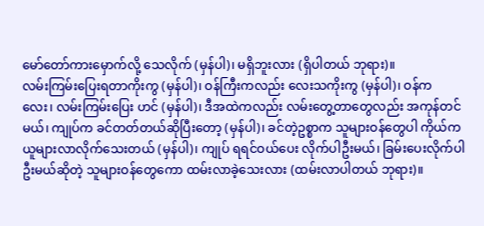မော်တော်ကားမှောက်လို့ သေလိုက် (မှန်ပါ)၊ မရှိဘူးလား (ရှိပါတယ် ဘုရား)။
လမ်းကြမ်းပြေးရတာကိုးကွ (မှန်ပါ)၊ ဝန်ကြီးကလည်း လေးသကိုးကွ (မှန်ပါ)၊ ဝန်က လေး၊ လမ်းကြမ်းပြေး ဟင် (မှန်ပါ)၊ ဒီအထဲကလည်း လမ်းတွေ့တာတွေလည်း အကုန်တင်မယ်၊ ကျုပ်က ခင်တတ်တယ်ဆိုပြီးတော့ (မှန်ပါ)၊ ခင်တဲ့ဥစ္စာက သူများဝန်တွေပါ ကိုယ်က ယူများလာလိုက်သေးတယ် (မှန်ပါ)၊ ကျုပ် ရရင်ဝယ်ပေး လိုက်ပါဦးမယ်၊ ခြမ်းပေးလိုက်ပါဦးမယ်ဆိုတဲ့ သူများဝန်တွေကော ထမ်းလာခဲ့သေးလား (ထမ်းလာပါတယ် ဘုရား)။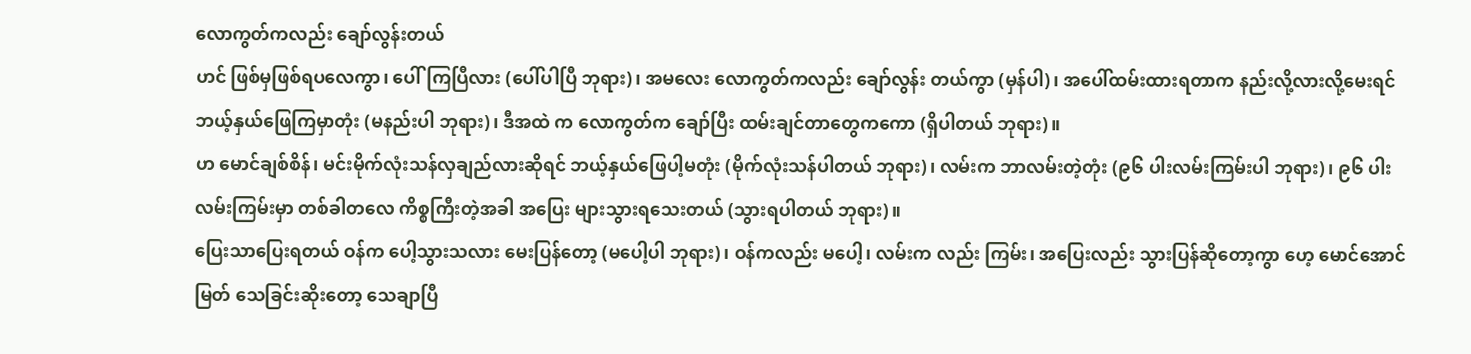လောကွတ်ကလည်း ချော်လွန်းတယ်
ဟင် ဖြစ်မှဖြစ်ရပလေကွာ၊ ပေါ်ကြပြီလား (ပေါ်ပါပြီ ဘုရား)၊ အမလေး လောကွတ်ကလည်း ချော်လွန်း တယ်ကွာ (မှန်ပါ)၊ အပေါ်ထမ်းထားရတာက နည်းလို့လားလို့မေးရင် ဘယ့်နှယ်ဖြေကြမှာတုံး (မနည်းပါ ဘုရား)၊ ဒီအထဲ က လောကွတ်က ချော်ပြီး ထမ်းချင်တာတွေကကော (ရှိပါတယ် ဘုရား)။
ဟ မောင်ချစ်စိန်၊ မင်းမိုက်လုံးသန်လှချည်လားဆိုရင် ဘယ့်နှယ်ဖြေပါ့မတုံး (မိုက်လုံးသန်ပါတယ် ဘုရား)၊ လမ်းက ဘာလမ်းတဲ့တုံး (၉၆ ပါးလမ်းကြမ်းပါ ဘုရား)၊ ၉၆ ပါးလမ်းကြမ်းမှာ တစ်ခါတလေ ကိစ္စကြီးတဲ့အခါ အပြေး များသွားရသေးတယ် (သွားရပါတယ် ဘုရား)။
ပြေးသာပြေးရတယ် ဝန်က ပေါ့သွားသလား မေးပြန်တော့ (မပေါ့ပါ ဘုရား)၊ ဝန်ကလည်း မပေါ့၊ လမ်းက လည်း ကြမ်း၊ အပြေးလည်း သွားပြန်ဆိုတော့ကွာ ဟေ့ မောင်အောင်မြတ် သေခြင်းဆိုးတော့ သေချာပြီ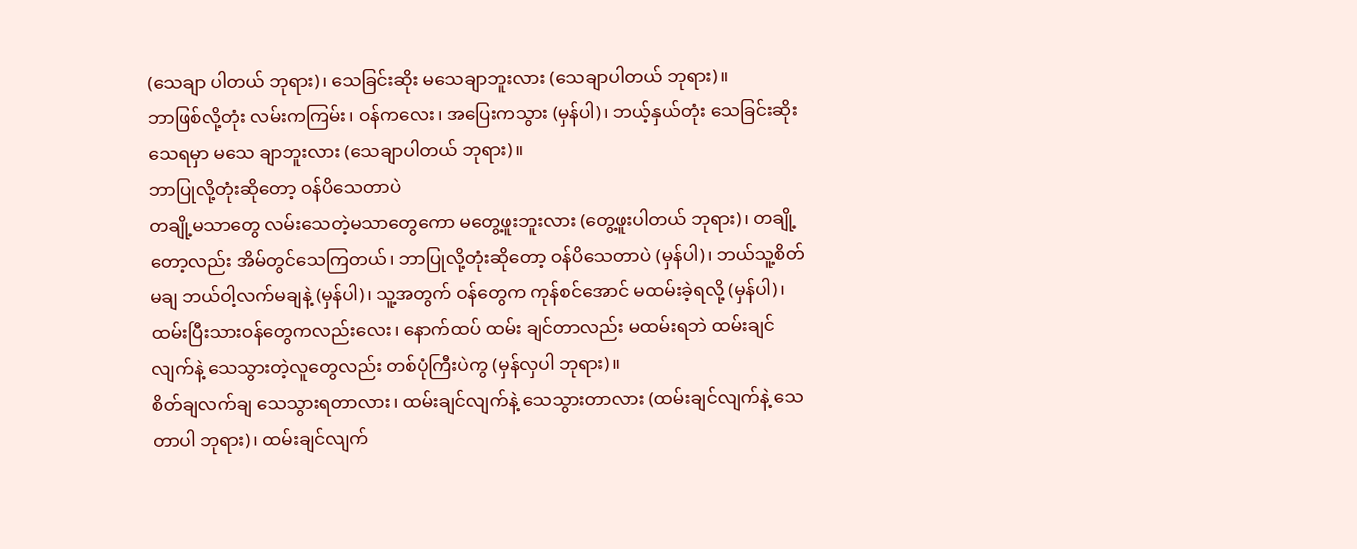(သေချာ ပါတယ် ဘုရား)၊ သေခြင်းဆိုး မသေချာဘူးလား (သေချာပါတယ် ဘုရား)။
ဘာဖြစ်လို့တုံး လမ်းကကြမ်း၊ ဝန်ကလေး၊ အပြေးကသွား (မှန်ပါ)၊ ဘယ့်နှယ်တုံး သေခြင်းဆိုးသေရမှာ မသေ ချာဘူးလား (သေချာပါတယ် ဘုရား)။
ဘာပြုလို့တုံးဆိုတော့ ဝန်ပိသေတာပဲ
တချို့မသာတွေ လမ်းသေတဲ့မသာတွေကော မတွေ့ဖူးဘူးလား (တွေ့ဖူးပါတယ် ဘုရား)၊ တချို့တော့လည်း အိမ်တွင်သေကြတယ်၊ ဘာပြုလို့တုံးဆိုတော့ ဝန်ပိသေတာပဲ (မှန်ပါ)၊ ဘယ်သူ့စိတ်မချ ဘယ်ဝါ့လက်မချနဲ့ (မှန်ပါ)၊ သူ့အတွက် ဝန်တွေက ကုန်စင်အောင် မထမ်းခဲ့ရလို့ (မှန်ပါ)၊ ထမ်းပြီးသားဝန်တွေကလည်းလေး၊ နောက်ထပ် ထမ်း ချင်တာလည်း မထမ်းရဘဲ ထမ်းချင်လျက်နဲ့ သေသွားတဲ့လူတွေလည်း တစ်ပုံကြီးပဲကွ (မှန်လှပါ ဘုရား)။
စိတ်ချလက်ချ သေသွားရတာလား၊ ထမ်းချင်လျက်နဲ့ သေသွားတာလား (ထမ်းချင်လျက်နဲ့ သေတာပါ ဘုရား)၊ ထမ်းချင်လျက်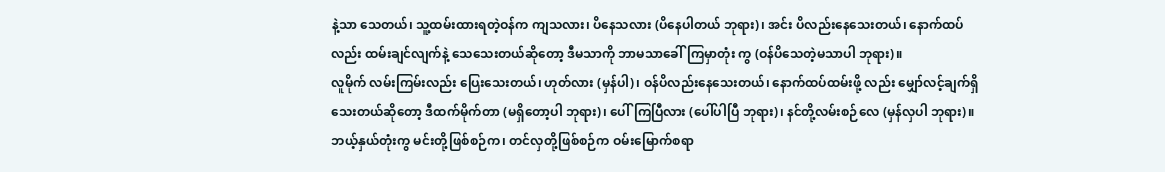နဲ့သာ သေတယ်၊ သူ့ထမ်းထားရတဲ့ဝန်က ကျသလား၊ ပိနေသလား (ပိနေပါတယ် ဘုရား)၊ အင်း ပိလည်းနေသေးတယ်၊ နောက်ထပ်လည်း ထမ်းချင်လျက်နဲ့ သေသေးတယ်ဆိုတော့ ဒီမသာကို ဘာမသာခေါ်ကြမှာတုံး ကွ (ဝန်ပိသေတဲ့မသာပါ ဘုရား)။
လူမိုက် လမ်းကြမ်းလည်း ပြေးသေးတယ်၊ ဟုတ်လား (မှန်ပါ)၊ ဝန်ပိလည်းနေသေးတယ်၊ နောက်ထပ်ထမ်းဖို့ လည်း မျှော်လင့်ချက်ရှိသေးတယ်ဆိုတော့ ဒီထက်မိုက်တာ (မရှိတော့ပါ ဘုရား)၊ ပေါ်ကြပြီလား (ပေါ်ပါပြီ ဘုရား)၊ နင်တို့လမ်းစဉ်လေ (မှန်လှပါ ဘုရား)။
ဘယ့်နှယ်တုံးကွ မင်းတို့ဖြစ်စဉ်က၊ တင်လှတို့ဖြစ်စဉ်က ဝမ်းမြောက်စရာ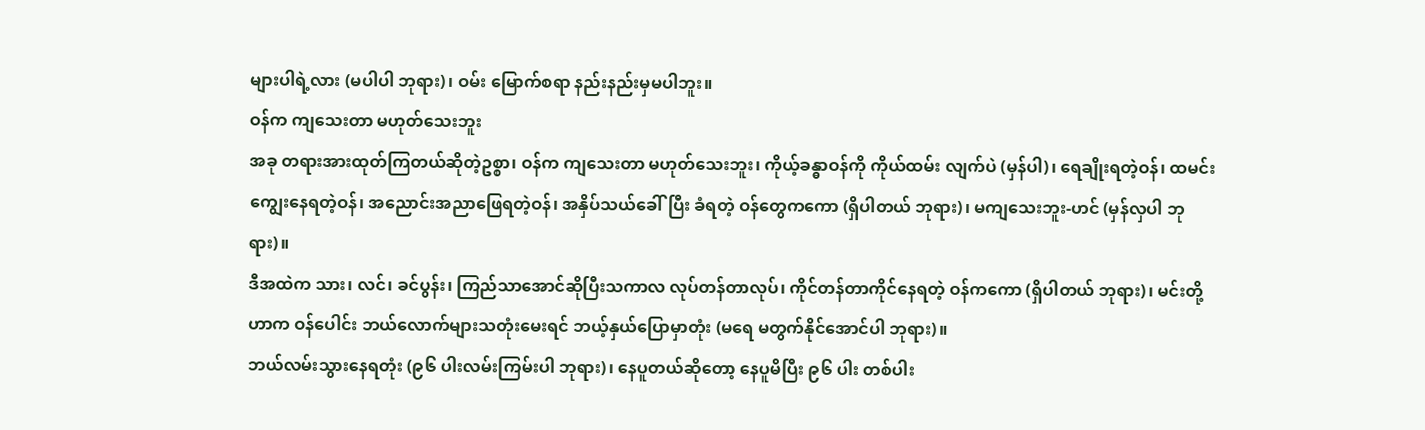များပါရဲ့လား (မပါပါ ဘုရား)၊ ဝမ်း မြောက်စရာ နည်းနည်းမှမပါဘူး။
ဝန်က ကျသေးတာ မဟုတ်သေးဘူး
အခု တရားအားထုတ်ကြတယ်ဆိုတဲ့ဥစ္စာ၊ ဝန်က ကျသေးတာ မဟုတ်သေးဘူး၊ ကိုယ့်ခန္ဓာဝန်ကို ကိုယ်ထမ်း လျက်ပဲ (မှန်ပါ)၊ ရေချိုးရတဲ့ဝန်၊ ထမင်းကျွေးနေရတဲ့ဝန်၊ အညောင်းအညာဖြေရတဲ့ဝန်၊ အနှိပ်သယ်ခေါ်ပြီး ခံရတဲ့ ဝန်တွေကကော (ရှိပါတယ် ဘုရား)၊ မကျသေးဘူး-ဟင် (မှန်လှပါ ဘုရား)။
ဒီအထဲက သား၊ လင်၊ ခင်ပွန်း၊ ကြည်သာအောင်ဆိုပြီးသကာလ လုပ်တန်တာလုပ်၊ ကိုင်တန်တာကိုင်နေရတဲ့ ဝန်ကကော (ရှိပါတယ် ဘုရား)၊ မင်းတို့ဟာက ဝန်ပေါင်း ဘယ်လောက်များသတုံးမေးရင် ဘယ့်နှယ်ပြောမှာတုံး (မရေ မတွက်နိုင်အောင်ပါ ဘုရား)။
ဘယ်လမ်းသွားနေရတုံး (၉၆ ပါးလမ်းကြမ်းပါ ဘုရား)၊ နေပူတယ်ဆိုတော့ နေပူမိပြီး ၉၆ ပါး တစ်ပါး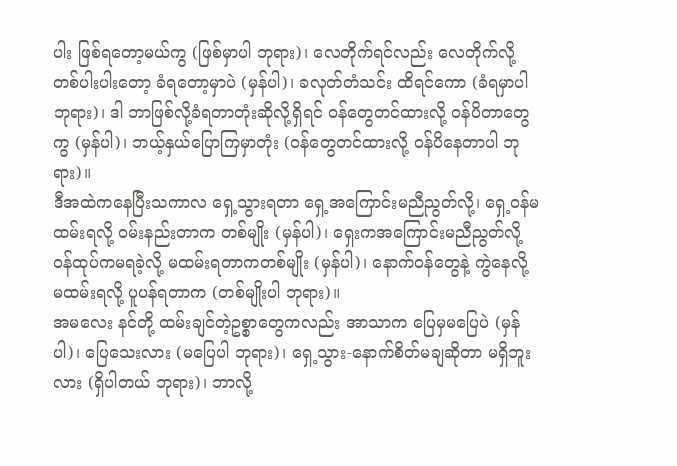ပါး ဖြစ်ရတော့မယ်ကွ (ဖြစ်မှာပါ ဘုရား)၊ လေတိုက်ရင်လည်း လေတိုက်လို့ တစ်ပါးပါးတော့ ခံရတော့မှာပဲ (မှန်ပါ)၊ ခလုတ်တံသင်း ထိရင်ကော (ခံရမှာပါ ဘုရား)၊ ဒါ ဘာဖြစ်လို့ခံရတာတုံးဆိုလို့ရှိရင် ဝန်တွေတင်ထားလို့ ဝန်ပိတာတွေ ကွ (မှန်ပါ)၊ ဘယ့်နှယ်ပြောကြမှာတုံး (ဝန်တွေတင်ထားလို့ ဝန်ပိနေတာပါ ဘုရား)။
ဒီအထဲကနေပြီးသကာလ ရှေ့သွားရတာ ရှေ့အကြောင်းမညီညွတ်လို့၊ ရှေ့ဝန်မထမ်းရလို့ ဝမ်းနည်းတာက တစ်မျိုး (မှန်ပါ)၊ ရှေးကအကြောင်းမညီညွတ်လို့ ဝန်ထုပ်ကမရခဲ့လို့ မထမ်းရတာကတစ်မျိုး (မှန်ပါ)၊ နောက်ဝန်တွေနဲ့ ကွဲနေလို့ မထမ်းရလို့ ပူပန်ရတာက (တစ်မျိုးပါ ဘုရား)။
အမလေး နင်တို့ ထမ်းချင်တဲ့ဥစ္စာတွေကလည်း အာသာက ပြေမှမပြေပဲ (မှန်ပါ)၊ ပြေသေးလား (မပြေပါ ဘုရား)၊ ရှေ့သွား-နောက်စိတ်မချဆိုတာ မရှိဘူးလား (ရှိပါတယ် ဘုရား)၊ ဘာလို့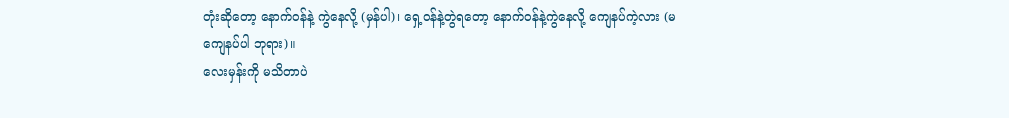တုံးဆိုတော့ နောက်ဝန်နဲ့ ကွဲနေလို့ (မှန်ပါ)၊ ရှေ့ဝန်နဲ့တွဲရတော့ နောက်ဝန်နဲ့ကွဲနေလို့ ကျေနပ်ကဲ့လား (မကျေနပ်ပါ ဘုရား)။
လေးမှန်းကို မသိတာပဲ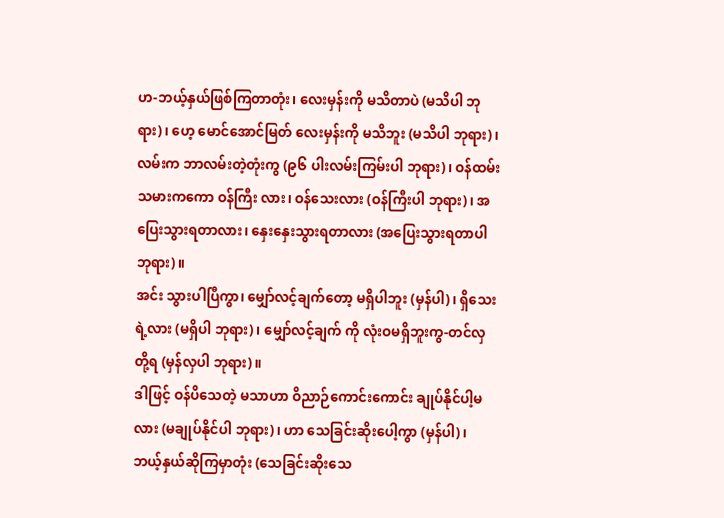ဟ-ဘယ့်နှယ်ဖြစ်ကြတာတုံး၊ လေးမှန်းကို မသိတာပဲ (မသိပါ ဘုရား)၊ ဟေ့ မောင်အောင်မြတ် လေးမှန်းကို မသိဘူး (မသိပါ ဘုရား)၊ လမ်းက ဘာလမ်းတဲ့တုံးကွ (၉၆ ပါးလမ်းကြမ်းပါ ဘုရား)၊ ဝန်ထမ်းသမားကကော ဝန်ကြီး လား၊ ဝန်သေးလား (ဝန်ကြီးပါ ဘုရား)၊ အပြေးသွားရတာလား၊ နှေးနှေးသွားရတာလား (အပြေးသွားရတာပါ ဘုရား)။
အင်း သွားပါပြီကွာ၊ မျှော်လင့်ချက်တော့ မရှိပါဘူး (မှန်ပါ)၊ ရှိသေးရဲ့လား (မရှိပါ ဘုရား)၊ မျှော်လင့်ချက် ကို လုံးဝမရှိဘူးကွ-တင်လှတို့ရ (မှန်လှပါ ဘုရား)။
ဒါဖြင့် ဝန်ပိသေတဲ့ မသာဟာ ဝိညာဉ်ကောင်းကောင်း ချုပ်နိုင်ပါ့မလား (မချုပ်နိုင်ပါ ဘုရား)၊ ဟာ သေခြင်းဆိုးပေါ့ကွာ (မှန်ပါ)၊ ဘယ့်နှယ်ဆိုကြမှာတုံး (သေခြင်းဆိုးသေ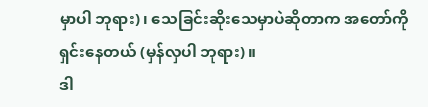မှာပါ ဘုရား)၊ သေခြင်းဆိုးသေမှာပဲဆိုတာက အတော်ကို ရှင်းနေတယ် (မှန်လှပါ ဘုရား)။
ဒါ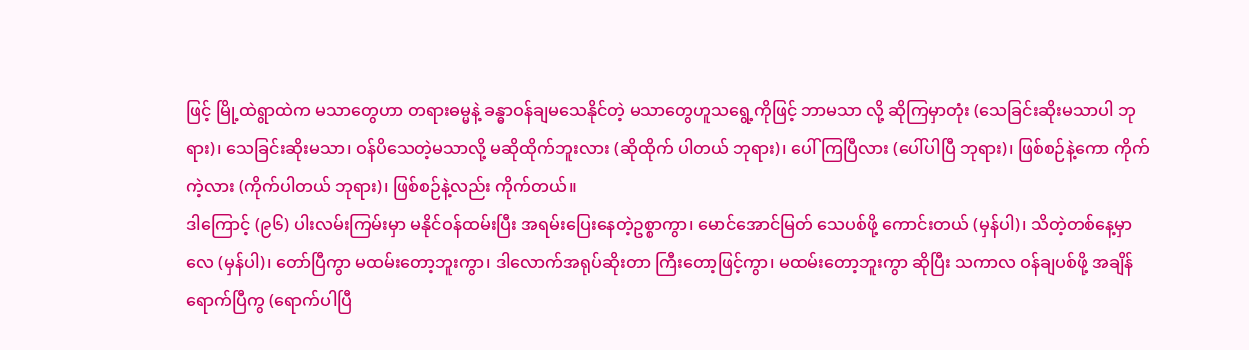ဖြင့် မြို့ထဲရွာထဲက မသာတွေဟာ တရားဓမ္မနဲ့ ခန္ဓာဝန်ချမသေနိုင်တဲ့ မသာတွေဟူသရွေ့ကိုဖြင့် ဘာမသာ လို့ ဆိုကြမှာတုံး (သေခြင်းဆိုးမသာပါ ဘုရား)၊ သေခြင်းဆိုးမသာ၊ ဝန်ပိသေတဲ့မသာလို့ မဆိုထိုက်ဘူးလား (ဆိုထိုက် ပါတယ် ဘုရား)၊ ပေါ်ကြပြီလား (ပေါ်ပါပြီ ဘုရား)၊ ဖြစ်စဉ်နဲ့ကော ကိုက်ကဲ့လား (ကိုက်ပါတယ် ဘုရား)၊ ဖြစ်စဉ်နဲ့လည်း ကိုက်တယ်။
ဒါကြောင့် (၉၆) ပါးလမ်းကြမ်းမှာ မနိုင်ဝန်ထမ်းပြီး အရမ်းပြေးနေတဲ့ဥစ္စာကွာ၊ မောင်အောင်မြတ် သေပစ်ဖို့ ကောင်းတယ် (မှန်ပါ)၊ သိတဲ့တစ်နေ့မှာလေ (မှန်ပါ)၊ တော်ပြီကွာ မထမ်းတော့ဘူးကွာ၊ ဒါလောက်အရုပ်ဆိုးတာ ကြီးတော့ဖြင့်ကွာ၊ မထမ်းတော့ဘူးကွာ ဆိုပြီး သကာလ ဝန်ချပစ်ဖို့ အချိန်ရောက်ပြီကွ (ရောက်ပါပြီ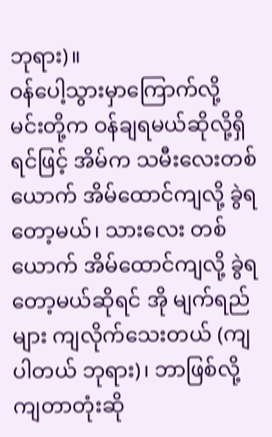ဘုရား)။
ဝန်ပေါ့သွားမှာကြောက်လို့
မင်းတို့က ဝန်ချရမယ်ဆိုလို့ရှိရင်ဖြင့် အိမ်က သမီးလေးတစ်ယောက် အိမ်ထောင်ကျလို့ ခွဲရတော့မယ်၊ သားလေး တစ်ယောက် အိမ်ထောင်ကျလို့ ခွဲရတော့မယ်ဆိုရင် အို မျက်ရည်များ ကျလိုက်သေးတယ် (ကျပါတယ် ဘုရား)၊ ဘာဖြစ်လို့ ကျတာတုံးဆို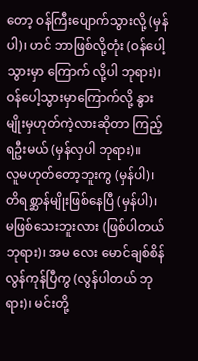တော့ ဝန်ကြီးပျောက်သွားလို့ (မှန်ပါ)၊ ဟင် ဘာဖြစ်လို့တုံး (ဝန်ပေါ့သွားမှာ ကြောက် လို့ပါ ဘုရား)၊ ဝန်ပေါ့သွားမှာကြောက်လို့ နွားမျိုးမှဟုတ်ကဲ့လားဆိုတာ ကြည့်ရဦးမယ် (မှန်လှပါ ဘုရား)။
လူမဟုတ်တော့ဘူးကွ (မှန်ပါ)၊ တိရစ္ဆာန်မျိုးဖြစ်နေပြီ (မှန်ပါ)၊ မဖြစ်သေးဘူးလား (ဖြစ်ပါတယ် ဘုရား)၊ အမ လေး မောင်ချစ်စိန် လွန်ကုန်ပြီကွ (လွန်ပါတယ် ဘုရား)၊ မင်းတို့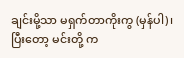ချင်းမို့သာ မရှက်တာကိုးကွ (မှန်ပါ)၊ ပြီးတော့ မင်းတို့ က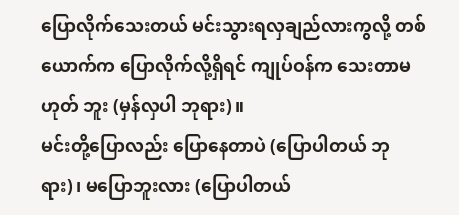ပြောလိုက်သေးတယ် မင်းသွားရလှချည်လားကွလို့ တစ်ယောက်က ပြောလိုက်လို့ရှိရင် ကျုပ်ဝန်က သေးတာမဟုတ် ဘူး (မှန်လှပါ ဘုရား)။
မင်းတို့ပြောလည်း ပြောနေတာပဲ (ပြောပါတယ် ဘုရား)၊ မပြောဘူးလား (ပြောပါတယ်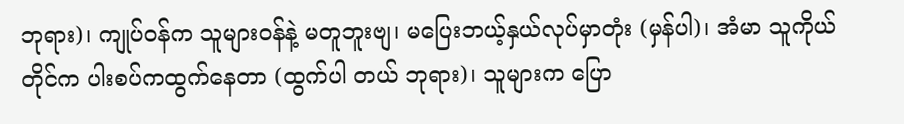ဘုရား)၊ ကျုပ်ဝန်က သူများဝန်နဲ့ မတူဘူးဗျ၊ မပြေးဘယ့်နှယ်လုပ်မှာတုံး (မှန်ပါ)၊ အံမာ သူကိုယ်တိုင်က ပါးစပ်ကထွက်နေတာ (ထွက်ပါ တယ် ဘုရား)၊ သူများက ပြော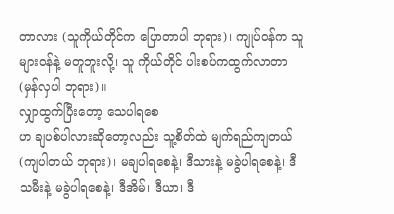တာလား (သူကိုယ်တိုင်က ပြောတာပါ ဘုရား)၊ ကျုပ်ဝန်က သူများဝန်နဲ့ မတူဘူးလို့၊ သူ ကိုယ်တိုင် ပါးစပ်ကထွက်လာတာ (မှန်လှပါ ဘုရား)။
လျှာထွက်ပြီးတော့ သေပါရစေ
ဟ ချပစ်ပါလားဆိုတော့လည်း သူ့စိတ်ထဲ မျက်ရည်ကျတယ် (ကျပါတယ် ဘုရား)၊ မချပါရစေနဲ့၊ ဒီသားနဲ့ မခွဲပါရစေနဲ့၊ ဒီသမီးနဲ့ မခွဲပါရစေနဲ့၊ ဒီအိမ်၊ ဒီယာ၊ ဒီ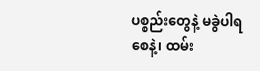ပစ္စည်းတွေနဲ့ မခွဲပါရစေနဲ့၊ ထမ်း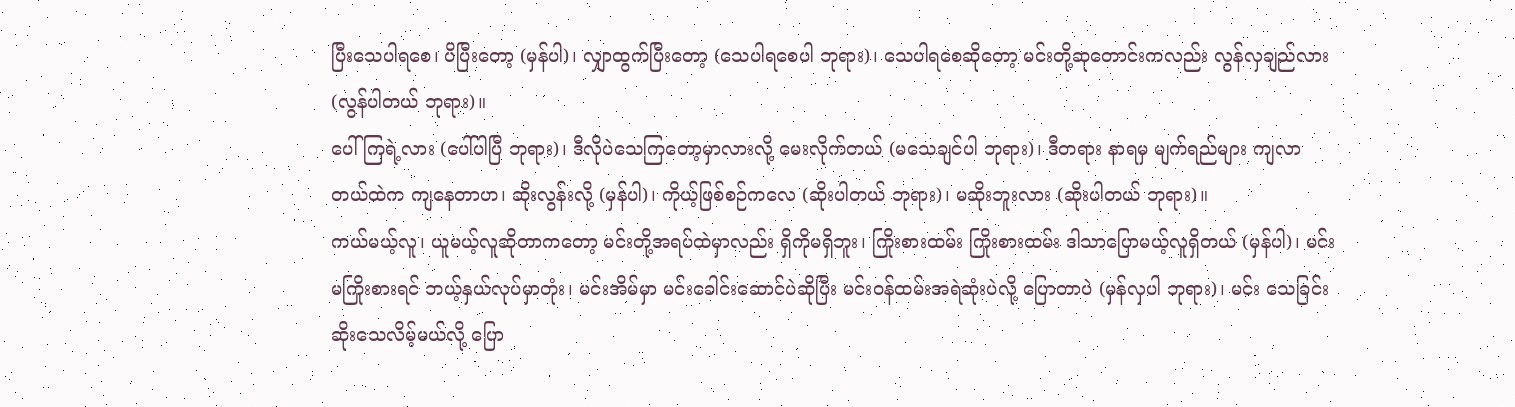ပြီးသေပါရစေ၊ ပိပြီးတော့ (မှန်ပါ)၊ လျှာထွက်ပြီးတော့ (သေပါရစေပါ ဘုရား)၊ သေပါရစေဆိုတော့ မင်းတို့ဆုတောင်းကလည်း လွန်လှချည်လား (လွန်ပါတယ် ဘုရား)။
ပေါ်ကြရဲ့လား (ပေါ်ပါပြီ ဘုရား)၊ ဒီလိုပဲသေကြတော့မှာလားလို့ မေးလိုက်တယ် (မသေချင်ပါ ဘုရား)၊ ဒီတရား နာရမှ မျက်ရည်များ ကျလာတယ်ထဲက ကျနေတာဟ၊ ဆိုးလွန်းလို့ (မှန်ပါ)၊ ကိုယ့်ဖြစ်စဉ်ကလေ (ဆိုးပါတယ် ဘုရား)၊ မဆိုးဘူးလား (ဆိုးပါတယ် ဘုရား)။
ကယ်မယ့်လူ၊ ယူမယ့်လူဆိုတာကတော့ မင်းတို့အရပ်ထဲမှာလည်း ရှိကိုမရှိဘူး၊ ကြိုးစားထမ်း ကြိုးစားထမ်း ဒါသာပြောမယ့်လူရှိတယ် (မှန်ပါ)၊ မင်းမကြိုးစားရင် ဘယ့်နှယ်လုပ်မှာတုံး၊ မင်းအိမ်မှာ မင်းခေါင်းဆောင်ပဲဆိုပြီး မင်းဝန်ထမ်းအရဲဆုံးပဲလို့ ပြောတာပဲ (မှန်လှပါ ဘုရား)၊ မင်း သေခြင်းဆိုးသေလိမ့်မယ်လို့ ပြော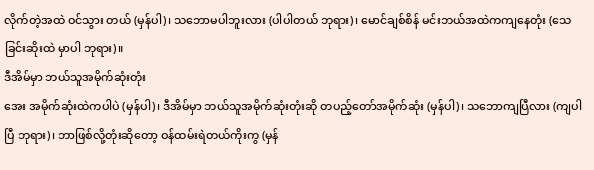လိုက်တဲ့အထဲ ဝင်သွား တယ် (မှန်ပါ)၊ သဘောမပါဘူးလား (ပါပါတယ် ဘုရား)၊ မောင်ချစ်စိန် မင်းဘယ်အထဲကကျနေတုံး (သေခြင်းဆိုးထဲ မှာပါ ဘုရား)။
ဒီအိမ်မှာ ဘယ်သူအမိုက်ဆုံးတုံး
အေး အမိုက်ဆုံးထဲကပါပဲ (မှန်ပါ)၊ ဒီအိမ်မှာ ဘယ်သူအမိုက်ဆုံးတုံးဆို တပည့်တော်အမိုက်ဆုံး (မှန်ပါ)၊ သဘောကျပြီလား (ကျပါပြီ ဘုရား)၊ ဘာဖြစ်လို့တုံးဆိုတော့ ဝန်ထမ်းရဲတယ်ကိုးကွ (မှန်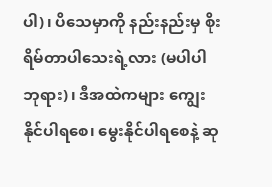ပါ)၊ ပိသေမှာကို နည်းနည်းမှ စိုးရိမ်တာပါသေးရဲ့လား (မပါပါ ဘုရား)၊ ဒီအထဲကများ ကျွေးနိုင်ပါရစေ၊ မွေးနိုင်ပါရစေနဲ့ ဆု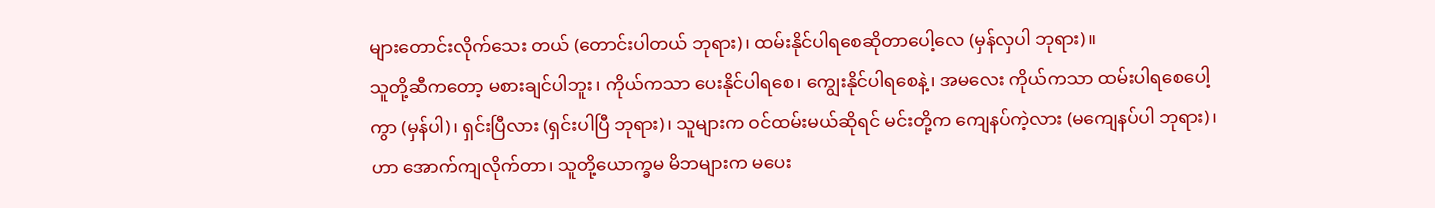များတောင်းလိုက်သေး တယ် (တောင်းပါတယ် ဘုရား)၊ ထမ်းနိုင်ပါရစေဆိုတာပေါ့လေ (မှန်လှပါ ဘုရား)။
သူတို့ဆီကတော့ မစားချင်ပါဘူး၊ ကိုယ်ကသာ ပေးနိုင်ပါရစေ၊ ကျွေးနိုင်ပါရစေနဲ့၊ အမလေး ကိုယ်ကသာ ထမ်းပါရစေပေါ့ကွာ (မှန်ပါ)၊ ရှင်းပြီလား (ရှင်းပါပြီ ဘုရား)၊ သူများက ဝင်ထမ်းမယ်ဆိုရင် မင်းတို့က ကျေနပ်ကဲ့လား (မကျေနပ်ပါ ဘုရား)၊ ဟာ အောက်ကျလိုက်တာ၊ သူတို့ယောက္ခမ မိဘများက မပေး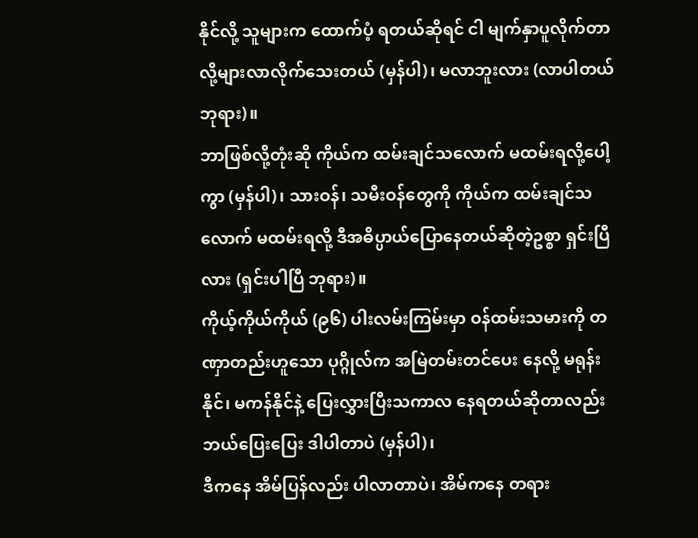နိုင်လို့ သူများက ထောက်ပံ့ ရတယ်ဆိုရင် ငါ မျက်နှာပူလိုက်တာလို့များလာလိုက်သေးတယ် (မှန်ပါ)၊ မလာဘူးလား (လာပါတယ် ဘုရား)။
ဘာဖြစ်လို့တုံးဆို ကိုယ်က ထမ်းချင်သလောက် မထမ်းရလို့ပေါ့ကွာ (မှန်ပါ)၊ သားဝန်၊ သမီးဝန်တွေကို ကိုယ်က ထမ်းချင်သလောက် မထမ်းရလို့ ဒီအဓိပ္ပာယ်ပြောနေတယ်ဆိုတဲ့ဥစ္စာ ရှင်းပြီလား (ရှင်းပါပြီ ဘုရား)။
ကိုယ့်ကိုယ်ကိုယ် (၉၆) ပါးလမ်းကြမ်းမှာ ဝန်ထမ်းသမားကို တဏှာတည်းဟူသော ပုဂ္ဂိုလ်က အမြဲတမ်းတင်ပေး နေလို့ မရုန်းနိုင်၊ မကန်နိုင်နဲ့ ပြေးလွှားပြီးသကာလ နေရတယ်ဆိုတာလည်း ဘယ်ပြေးပြေး ဒါပါတာပဲ (မှန်ပါ)၊
ဒီကနေ အိမ်ပြန်လည်း ပါလာတာပဲ၊ အိမ်ကနေ တရား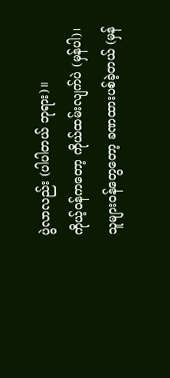ပွဲလာလည်း (ပါပါတယ် ဘုရား)။
ကိုယ့်ဝန်ကတော့ ကိုယ်ထမ်းလျက်ပဲ (မှန်ပါ)၊ သူများဝန်တွေတော့ ခဏထားပစ်ခဲ့တယ် (မှန်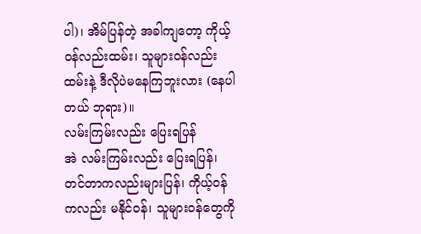ပါ)၊ အိမ်ပြန်တဲ့ အခါကျတော့ ကိုယ့်ဝန်လည်းထမ်း၊ သူများဝန်လည်းထမ်းနဲ့ ဒီလိုပဲမနေကြဘူးလား (နေပါတယ် ဘုရား)။
လမ်းကြမ်းလည်း ပြေးရပြန်
အဲ လမ်းကြမ်းလည်း ပြေးရပြန်၊ တင်တာကလည်းများပြန်၊ ကိုယ့်ဝန်ကလည်း မနိုင်ဝန်၊ သူများဝန်တွေကို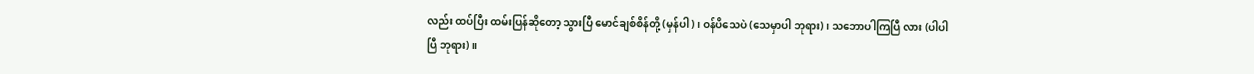လည်း ထပ်ပြီး ထမ်းပြန်ဆိုတော့ သွားပြီ မောင်ချစ်စိန်တို့ (မှန်ပါ)၊ ဝန်ပိသေပဲ (သေမှာပါ ဘုရား)၊ သဘောပါကြပြီ လား (ပါပါပြီ ဘုရား)။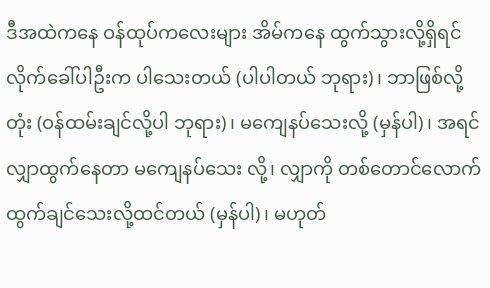ဒီအထဲကနေ ဝန်ထုပ်ကလေးများ အိမ်ကနေ ထွက်သွားလို့ရှိရင် လိုက်ခေါ်ပါဦးက ပါသေးတယ် (ပါပါတယ် ဘုရား)၊ ဘာဖြစ်လို့တုံး (ဝန်ထမ်းချင်လို့ပါ ဘုရား)၊ မကျေနပ်သေးလို့ (မှန်ပါ)၊ အရင်လျှာထွက်နေတာ မကျေနပ်သေး လို့၊ လျှာကို တစ်တောင်လောက် ထွက်ချင်သေးလို့ထင်တယ် (မှန်ပါ)၊ မဟုတ်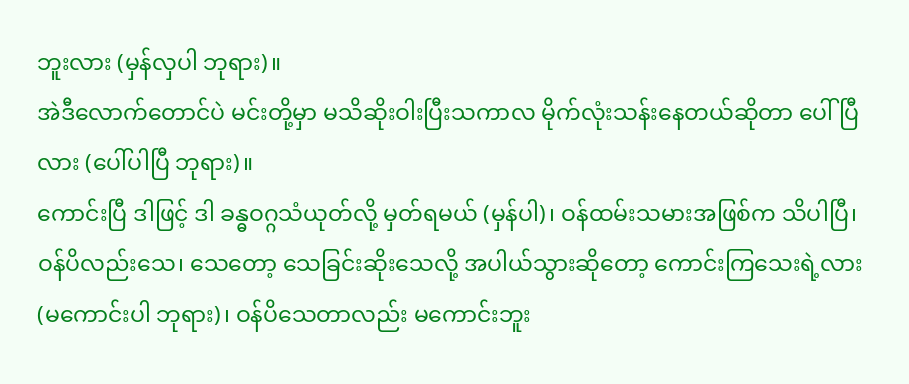ဘူးလား (မှန်လှပါ ဘုရား)။
အဲဒီလောက်တောင်ပဲ မင်းတို့မှာ မသိဆိုးဝါးပြီးသကာလ မိုက်လုံးသန်းနေတယ်ဆိုတာ ပေါ်ပြီလား (ပေါ်ပါပြီ ဘုရား)။
ကောင်းပြီ ဒါဖြင့် ဒါ ခန္ဓဝဂ္ဂသံယုတ်လို့ မှတ်ရမယ် (မှန်ပါ)၊ ဝန်ထမ်းသမားအဖြစ်က သိပါပြီ၊ ဝန်ပိလည်းသေ၊ သေတော့ သေခြင်းဆိုးသေလို့ အပါယ်သွားဆိုတော့ ကောင်းကြသေးရဲ့လား (မကောင်းပါ ဘုရား)၊ ဝန်ပိသေတာလည်း မကောင်းဘူး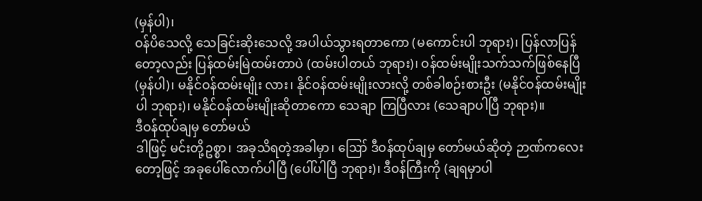(မှန်ပါ)၊
ဝန်ပိသေလို့ သေခြင်းဆိုးသေလို့ အပါယ်သွားရတာကော (မကောင်းပါ ဘုရား)၊ ပြန်လာပြန် တော့လည်း ပြန်ထမ်းမြဲထမ်းတာပဲ (ထမ်းပါတယ် ဘုရား)၊ ဝန်ထမ်းမျိုးသက်သက်ဖြစ်နေပြီ (မှန်ပါ)၊ မနိုင်ဝန်ထမ်းမျိုး လား၊ နိုင်ဝန်ထမ်းမျိုးလားလို့ တစ်ခါစဉ်းစားဦး (မနိုင်ဝန်ထမ်းမျိုးပါ ဘုရား)၊ မနိုင်ဝန်ထမ်းမျိုးဆိုတာကော သေချာ ကြပြီလား (သေချာပါပြီ ဘုရား)။
ဒီဝန်ထုပ်ချမှ တော်မယ်
ဒါဖြင့် မင်းတို့ဥစ္စာ၊ အခုသိရတဲ့အခါမှာ၊ ဪ ဒီဝန်ထုပ်ချမှ တော်မယ်ဆိုတဲ့ ဉာဏ်ကလေးတော့ဖြင့် အခုပေါ်လောက်ပါပြီ (ပေါ်ပါပြီ ဘုရား)၊ ဒီဝန်ကြီးကို (ချရမှာပါ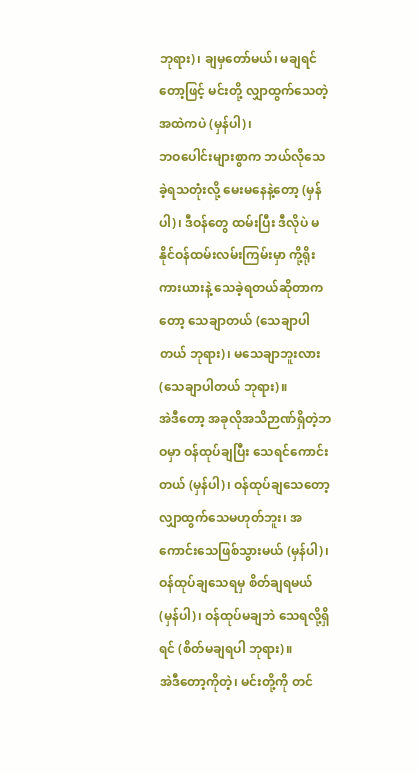ဘုရား)၊ ချမှတော်မယ်၊ မချရင်တော့ဖြင့် မင်းတို့ လျှာထွက်သေတဲ့အထဲကပဲ (မှန်ပါ)၊
ဘဝပေါင်းများစွာက ဘယ်လိုသေခဲ့ရသတုံးလို့ မေးမနေနဲ့တော့ (မှန်ပါ)၊ ဒီဝန်တွေ ထမ်းပြီး ဒီလိုပဲ မနိုင်ဝန်ထမ်းလမ်းကြမ်းမှာ ကို့ရိုးကားယားနဲ့ သေခဲ့ရတယ်ဆိုတာကတော့ သေချာတယ် (သေချာပါ တယ် ဘုရား)၊ မသေချာဘူးလား (သေချာပါတယ် ဘုရား)။
အဲဒီတော့ အခုလိုအသိဉာဏ်ရှိတဲ့ဘဝမှာ ဝန်ထုပ်ချပြီး သေရင်ကောင်းတယ် (မှန်ပါ)၊ ဝန်ထုပ်ချသေတော့ လျှာထွက်သေမဟုတ်ဘူး၊ အကောင်းသေဖြစ်သွားမယ် (မှန်ပါ)၊ ဝန်ထုပ်ချသေရမှ စိတ်ချရမယ် (မှန်ပါ)၊ ဝန်ထုပ်မချဘဲ သေရလို့ရှိရင် (စိတ်မချရပါ ဘုရား)။
အဲဒီတော့ကိုတဲ့၊ မင်းတို့ကို တင်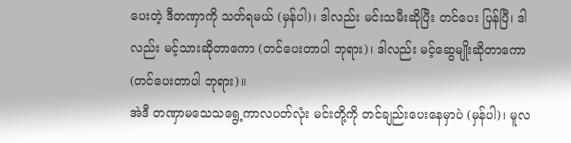ပေးတဲ့ ဒီတဏှာကို သတ်ရမယ် (မှန်ပါ)၊ ဒါလည်း မင်းသမီးဆိုပြီး တင်ပေး ပြန်ပြီ၊ ဒါလည်း မင့်သားဆိုတာကော (တင်ပေးတာပါ ဘုရား)၊ ဒါလည်း မင့်ဆွေမျိုးဆိုတာကော (တင်ပေးတာပါ ဘုရား)။
အဲဒီ တဏှာမသေသရွေ့ကာလပတ်လုံး မင်းတို့ကို တင်ချည်းပေးနေမှာပဲ (မှန်ပါ)၊ မူလ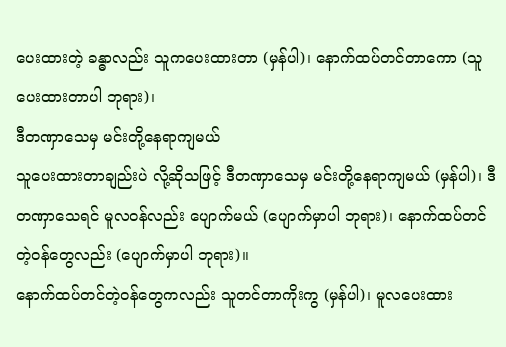ပေးထားတဲ့ ခန္ဓာလည်း သူကပေးထားတာ (မှန်ပါ)၊ နောက်ထပ်တင်တာကော (သူပေးထားတာပါ ဘုရား)၊
ဒီတဏှာသေမှ မင်းတို့နေရာကျမယ်
သူပေးထားတာချည်းပဲ လို့ဆိုသဖြင့် ဒီတဏှာသေမှ မင်းတို့နေရာကျမယ် (မှန်ပါ)၊ ဒီတဏှာသေရင် မူလဝန်လည်း ပျောက်မယ် (ပျောက်မှာပါ ဘုရား)၊ နောက်ထပ်တင်တဲ့ဝန်တွေလည်း (ပျောက်မှာပါ ဘုရား)။
နောက်ထပ်တင်တဲ့ဝန်တွေကလည်း သူတင်တာကိုးကွ (မှန်ပါ)၊ မူလပေးထား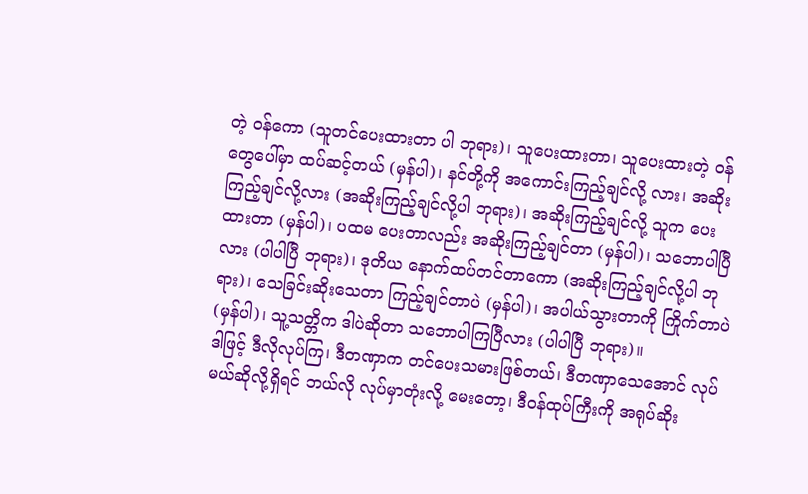တဲ့ ဝန်ကော (သူတင်ပေးထားတာ ပါ ဘုရား)၊ သူပေးထားတာ၊ သူပေးထားတဲ့ ဝန်တွေပေါ်မှာ ထပ်ဆင့်တယ် (မှန်ပါ)၊ နင်တို့ကို အကောင်းကြည့်ချင်လို့ လား၊ အဆိုးကြည့်ချင်လို့လား (အဆိုးကြည့်ချင်လို့ပါ ဘုရား)၊ အဆိုးကြည့်ချင်လို့ သူက ပေးထားတာ (မှန်ပါ)၊ ပထမ ပေးတာလည်း အဆိုးကြည့်ချင်တာ (မှန်ပါ)၊ သဘောပါပြီလား (ပါပါပြီ ဘုရား)၊ ဒုတိယ နောက်ထပ်တင်တာကော (အဆိုးကြည့်ချင်လို့ပါ ဘုရား)၊ သေခြင်းဆိုးသေတာ ကြည့်ချင်တာပဲ (မှန်ပါ)၊ အပါယ်သွားတာကို ကြိုက်တာပဲ (မှန်ပါ)၊ သူ့သတ္တိက ဒါပဲဆိုတာ သဘောပါကြပြီလား (ပါပါပြီ ဘုရား)။
ဒါဖြင့် ဒီလိုလုပ်ကြ၊ ဒီတဏှာက တင်ပေးသမားဖြစ်တယ်၊ ဒီတဏှာသေအောင် လုပ်မယ်ဆိုလို့ရှိရင် ဘယ်လို လုပ်မှာတုံးလို့ မေးတော့၊ ဒီဝန်ထုပ်ကြီးကို အရုပ်ဆိုး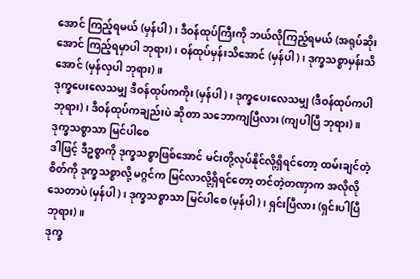အောင် ကြည့်ရမယ် (မှန်ပါ)၊ ဒီဝန်ထုပ်ကြီးကို ဘယ်လိုကြည့်ရမယ် (အရုပ်ဆိုးအောင် ကြည့်ရမှာပါ ဘုရား)၊ ဝန်ထုပ်မှန်းသိအောင် (မှန်ပါ)၊ ဒုက္ခသစ္စာမှန်းသိအောင် (မှန်လှပါ ဘုရား)။
ဒုက္ခပေးလေသမျှ ဒီဝန်ထုပ်ကကိုး (မှန်ပါ)၊ ဒုက္ခပေးလေသမျှ (ဒီဝန်ထုပ်ကပါ ဘုရား)၊ ဒီဝန်ထုပ်ကချည်းပဲ ဆိုတာ သဘောကျပြီလား (ကျပါပြီ ဘုရား)။
ဒုက္ခသစ္စာသာ မြင်ပါစေ
ဒါဖြင့် ဒီဥစ္စာကို ဒုက္ခသစ္စာဖြစ်အောင် မင်းတို့လုပ်နိုင်လို့ရှိရင်တော့ ထမ်းချင်တဲ့စိတ်ကို ဒုက္ခသစ္စာလို့ မဂ္ဂင်က မြင်လာလို့ရှိရင်တော့ တင်တဲ့တဏှာက အလိုလိုသေတာပဲ (မှန်ပါ)၊ ဒုက္ခသစ္စာသာ မြင်ပါစေ (မှန်ပါ)၊ ရှင်းပြီလား (ရှင်းပါပြီ ဘုရား)။
ဒုက္ခ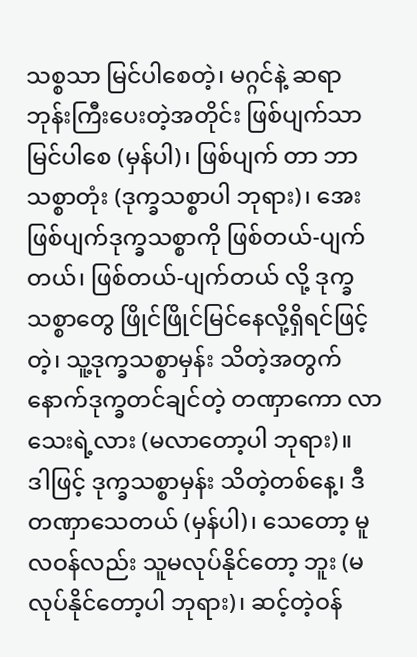သစ္စသာ မြင်ပါစေတဲ့၊ မဂ္ဂင်နဲ့ ဆရာဘုန်းကြီးပေးတဲ့အတိုင်း ဖြစ်ပျက်သာ မြင်ပါစေ (မှန်ပါ)၊ ဖြစ်ပျက် တာ ဘာသစ္စာတုံး (ဒုက္ခသစ္စာပါ ဘုရား)၊ အေး ဖြစ်ပျက်ဒုက္ခသစ္စာကို ဖြစ်တယ်-ပျက်တယ်၊ ဖြစ်တယ်-ပျက်တယ် လို့ ဒုက္ခသစ္စာတွေ ဖြိုင်ဖြိုင်မြင်နေလို့ရှိရင်ဖြင့်တဲ့၊ သူ့ဒုက္ခသစ္စာမှန်း သိတဲ့အတွက် နောက်ဒုက္ခတင်ချင်တဲ့ တဏှာကော လာသေးရဲ့လား (မလာတော့ပါ ဘုရား)။
ဒါဖြင့် ဒုက္ခသစ္စာမှန်း သိတဲ့တစ်နေ့၊ ဒီတဏှာသေတယ် (မှန်ပါ)၊ သေတော့ မူလဝန်လည်း သူမလုပ်နိုင်တော့ ဘူး (မလုပ်နိုင်တော့ပါ ဘုရား)၊ ဆင့်တဲ့ဝန်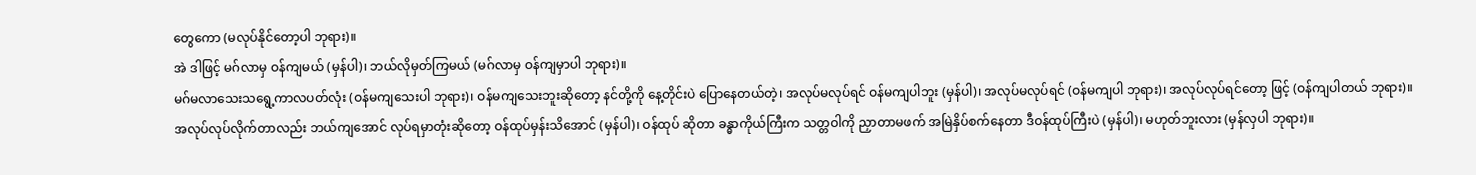တွေကော (မလုပ်နိုင်တော့ပါ ဘုရား)။
အဲ ဒါဖြင့် မဂ်လာမှ ဝန်ကျမယ် (မှန်ပါ)၊ ဘယ်လိုမှတ်ကြမယ် (မဂ်လာမှ ဝန်ကျမှာပါ ဘုရား)။
မဂ်မလာသေးသရွေ့ကာလပတ်လုံး (ဝန်မကျသေးပါ ဘုရား)၊ ဝန်မကျသေးဘူးဆိုတော့ နင်တို့ကို နေ့တိုင်းပဲ ပြောနေတယ်တဲ့၊ အလုပ်မလုပ်ရင် ဝန်မကျပါဘူး (မှန်ပါ)၊ အလုပ်မလုပ်ရင် (ဝန်မကျပါ ဘုရား)၊ အလုပ်လုပ်ရင်တော့ ဖြင့် (ဝန်ကျပါတယ် ဘုရား)။
အလုပ်လုပ်လိုက်တာလည်း ဘယ်ကျအောင် လုပ်ရမှာတုံးဆိုတော့ ဝန်ထုပ်မှန်းသိအောင် (မှန်ပါ)၊ ဝန်ထုပ် ဆိုတာ ခန္ဓာကိုယ်ကြီးက သတ္တဝါကို ညှာတာမဖက် အမြဲနှိပ်စက်နေတာ ဒီဝန်ထုပ်ကြီးပဲ (မှန်ပါ)၊ မဟုတ်ဘူးလား (မှန်လှပါ ဘုရား)။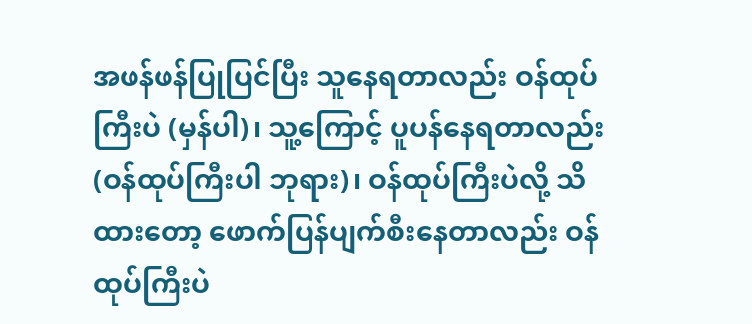အဖန်ဖန်ပြုပြင်ပြီး သူနေရတာလည်း ဝန်ထုပ်ကြီးပဲ (မှန်ပါ)၊ သူ့ကြောင့် ပူပန်နေရတာလည်း (ဝန်ထုပ်ကြီးပါ ဘုရား)၊ ဝန်ထုပ်ကြီးပဲလို့ သိထားတော့ ဖောက်ပြန်ပျက်စီးနေတာလည်း ဝန်ထုပ်ကြီးပဲ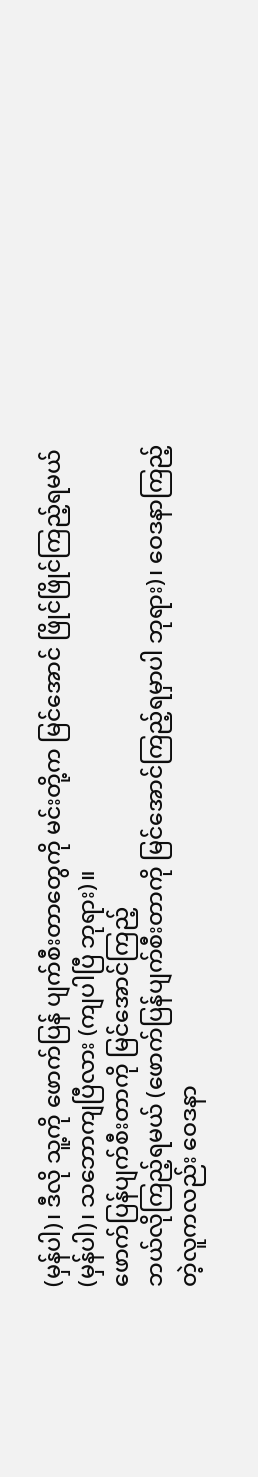(မှန်ပါ)၊ ဒီလို သူ့ကို ဖောက်ပြန် ပျက်စီးတာတွေကို မင်းတို့က မြင်အောင် ဖြိုင်ဖြိုင်ကြည့်ရမယ် (မှန်ပါ)၊ သဘောကျပြီလား (ကျပါပြီ ဘုရား)။
ဖောက်ပြန်ပျက်စီးတာကို မြင်အောင်ကြည့်
ဘယ်လိုကြည့်ရမယ် (ဖောက်ပြန်ပျက်စီးတာကို မြင်အောင်ကြည့်ရမှာပါ ဘုရား)၊ ဝေဒနာကြည့်တဲ့လူကလည်း ဝေဒနာ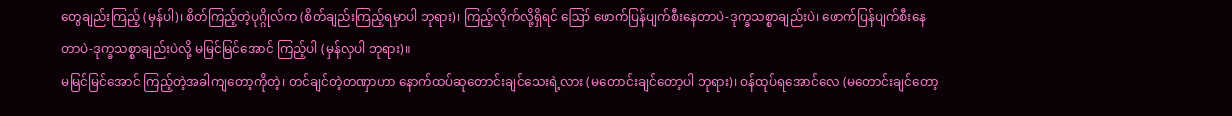တွေချည်းကြည့် (မှန်ပါ)၊ စိတ်ကြည့်တဲ့ပုဂ္ဂိုလ်က (စိတ်ချည်းကြည့်ရမှာပါ ဘုရား)၊ ကြည့်လိုက်လို့ရှိရင် ဪ ဖောက်ပြန်ပျက်စီးနေတာပဲ-ဒုက္ခသစ္စာချည်းပဲ၊ ဖောက်ပြန်ပျက်စီးနေတာပဲ-ဒုက္ခသစ္စာချည်းပဲလို့ မမြင်မြင်အောင် ကြည့်ပါ (မှန်လှပါ ဘုရား)။
မမြင်မြင်အောင် ကြည့်တဲ့အခါကျတော့ကိုတဲ့၊ တင်ချင်တဲ့တဏှာဟာ နောက်ထပ်ဆုတောင်းချင်သေးရဲ့လား (မတောင်းချင်တော့ပါ ဘုရား)၊ ဝန်ထုပ်ရအောင်လေ (မတောင်းချင်တော့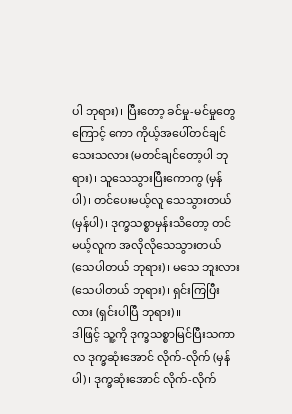ပါ ဘုရား)၊ ပြီးတော့ ခင်မှု-မင်မှုတွေကြောင့် ကော ကိုယ့်အပေါ်တင်ချင်သေးသလား (မတင်ချင်တော့ပါ ဘုရား)၊ သူသေသွားပြီးကောကွ (မှန်ပါ)၊ တင်ပေးမယ့်လူ သေသွားတယ် (မှန်ပါ)၊ ဒုက္ခသစ္စာမှန်းသိတော့ တင်မယ့်လူက အလိုလိုသေသွားတယ် (သေပါတယ် ဘုရား)၊ မသေ ဘူးလား (သေပါတယ် ဘုရား)၊ ရှင်းကြပြီးလား (ရှင်းပါပြီ ဘုရား)။
ဒါဖြင့် သူ့ကို ဒုက္ခသစ္စာမြင်ပြီးသကာလ ဒုက္ခဆုံးအောင် လိုက်-လိုက် (မှန်ပါ)၊ ဒုက္ခဆုံးအောင် လိုက်-လိုက်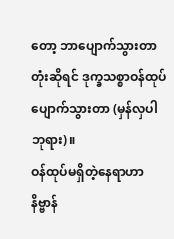တော့ ဘာပျောက်သွားတာတုံးဆိုရင် ဒုက္ခသစ္စာဝန်ထုပ် ပျောက်သွားတာ (မှန်လှပါ ဘုရား)။
ဝန်ထုပ်မရှိတဲ့နေရာဟာ နိဗ္ဗာန်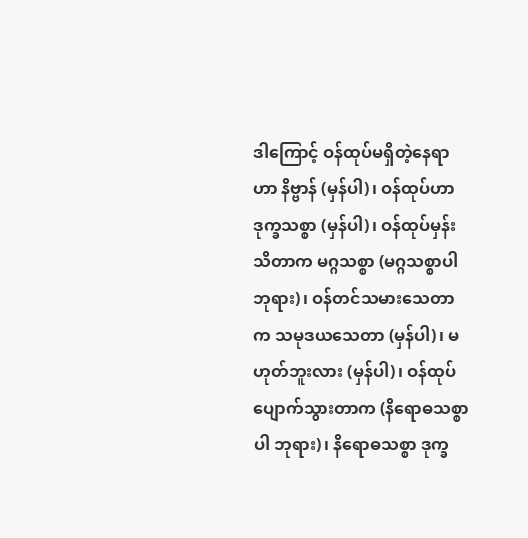ဒါကြောင့် ဝန်ထုပ်မရှိတဲ့နေရာဟာ နိဗ္ဗာန် (မှန်ပါ)၊ ဝန်ထုပ်ဟာ ဒုက္ခသစ္စာ (မှန်ပါ)၊ ဝန်ထုပ်မှန်းသိတာက မဂ္ဂသစ္စာ (မဂ္ဂသစ္စာပါ ဘုရား)၊ ဝန်တင်သမားသေတာက သမုဒယသေတာ (မှန်ပါ)၊ မဟုတ်ဘူးလား (မှန်ပါ)၊ ဝန်ထုပ် ပျောက်သွားတာက (နိရောဓသစ္စာပါ ဘုရား)၊ နိရောဓသစ္စာ ဒုက္ခ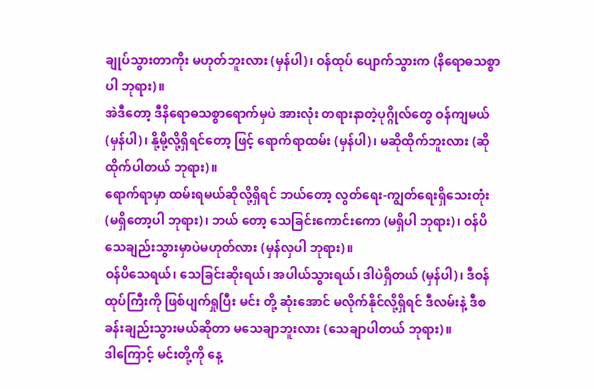ချုပ်သွားတာကိုး မဟုတ်ဘူးလား (မှန်ပါ)၊ ဝန်ထုပ် ပျောက်သွားက (နိရောဓသစ္စာပါ ဘုရား)။
အဲဒီတော့ ဒီနိရောဓသစ္စာရောက်မှပဲ အားလုံး တရားနာတဲ့ပုဂ္ဂိုလ်တွေ ဝန်ကျမယ် (မှန်ပါ)၊ နို့မို့လို့ရှိရင်တော့ ဖြင့် ရောက်ရာထမ်း (မှန်ပါ)၊ မဆိုထိုက်ဘူးလား (ဆိုထိုက်ပါတယ် ဘုရား)။
ရောက်ရာမှာ ထမ်းရမယ်ဆိုလို့ရှိရင် ဘယ်တော့ လွတ်ရေး-ကျွတ်ရေးရှိသေးတုံး (မရှိတော့ပါ ဘုရား)၊ ဘယ် တော့ သေခြင်းကောင်းကော (မရှိပါ ဘုရား)၊ ဝန်ပိသေချည်းသွားမှာပဲမဟုတ်လား (မှန်လှပါ ဘုရား)။
ဝန်ပိသေရယ်၊ သေခြင်းဆိုးရယ်၊ အပါယ်သွားရယ်၊ ဒါပဲရှိတယ် (မှန်ပါ)၊ ဒီဝန်ထုပ်ကြီးကို ဖြစ်ပျက်ရှုပြီး မင်း တို့ ဆုံးအောင် မလိုက်နိုင်လို့ရှိရင် ဒီလမ်းနဲ့ ဒီစခန်းချည်းသွားမယ်ဆိုတာ မသေချာဘူးလား (သေချာပါတယ် ဘုရား)။
ဒါကြောင့် မင်းတို့ကို နေ့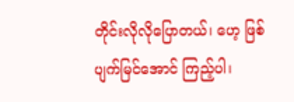တိုင်းလိုလိုပြောတယ်၊ ဟေ့ ဖြစ်ပျက်မြင်အောင် ကြည့်ပါ၊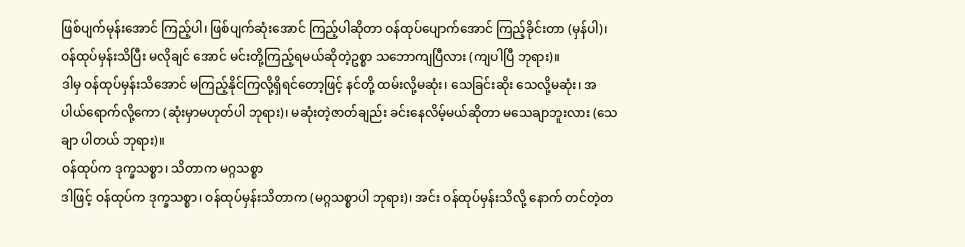ဖြစ်ပျက်မုန်းအောင် ကြည့်ပါ၊ ဖြစ်ပျက်ဆုံးအောင် ကြည့်ပါဆိုတာ ဝန်ထုပ်ပျောက်အောင် ကြည့်ခိုင်းတာ (မှန်ပါ)၊ ဝန်ထုပ်မှန်းသိပြီး မလိုချင် အောင် မင်းတို့ကြည့်ရမယ်ဆိုတဲ့ဥစ္စာ သဘောကျပြီလား (ကျပါပြီ ဘုရား)။
ဒါမှ ဝန်ထုပ်မှန်းသိအောင် မကြည့်နိုင်ကြလို့ရှိရင်တော့ဖြင့် နင်တို့ ထမ်းလို့မဆုံး၊ သေခြင်းဆိုး သေလို့မဆုံး၊ အပါယ်ရောက်လို့ကော (ဆုံးမှာမဟုတ်ပါ ဘုရား)၊ မဆုံးတဲ့ဇာတ်ချည်း ခင်းနေလိမ့်မယ်ဆိုတာ မသေချာဘူးလား (သေချာ ပါတယ် ဘုရား)။
ဝန်ထုပ်က ဒုက္ခသစ္စာ၊ သိတာက မဂ္ဂသစ္စာ
ဒါဖြင့် ဝန်ထုပ်က ဒုက္ခသစ္စာ၊ ဝန်ထုပ်မှန်းသိတာက (မဂ္ဂသစ္စာပါ ဘုရား)၊ အင်း ဝန်ထုပ်မှန်းသိလို့ နောက် တင်တဲ့တ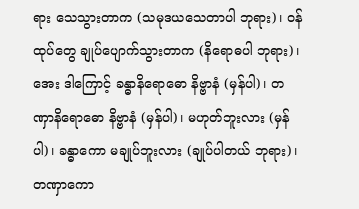ရား သေသွားတာက (သမုဒယသေတာပါ ဘုရား)၊ ဝန်ထုပ်တွေ ချုပ်ပျောက်သွားတာက (နိရောဓပါ ဘုရား)၊
အေး ဒါကြောင့် ခန္ဓာနိရောဓော နိဗ္ဗာနံ (မှန်ပါ)၊ တဏှာနိရောဓော နိဗ္ဗာနံ (မှန်ပါ)၊ မဟုတ်ဘူးလား (မှန်ပါ)၊ ခန္ဓာကော မချုပ်ဘူးလား (ချုပ်ပါတယ် ဘုရား)၊ တဏှာကော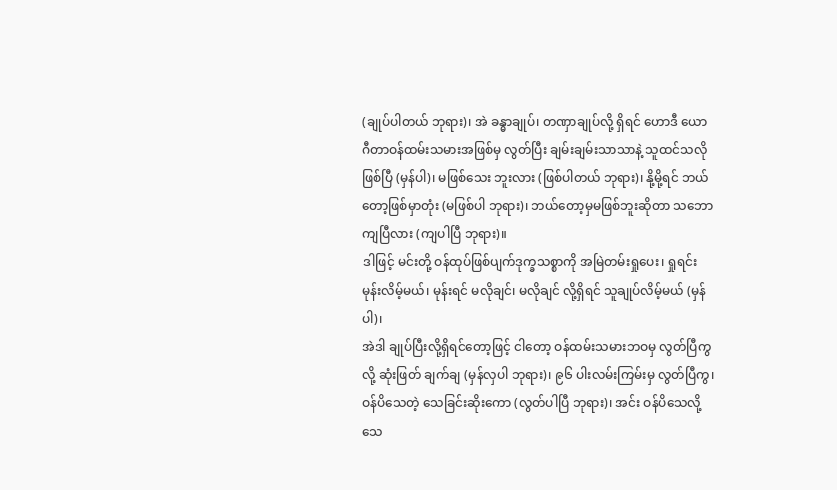(ချုပ်ပါတယ် ဘုရား)၊ အဲ ခန္ဓာချုပ်၊ တဏှာချုပ်လို့ ရှိရင် ဟောဒီ ယောဂီတာဝန်ထမ်းသမားအဖြစ်မှ လွတ်ပြီး ချမ်းချမ်းသာသာနဲ့ သူထင်သလိုဖြစ်ပြီ (မှန်ပါ)၊ မဖြစ်သေး ဘူးလား (ဖြစ်ပါတယ် ဘုရား)၊ နို့မို့ရင် ဘယ်တော့ဖြစ်မှာတုံး (မဖြစ်ပါ ဘုရား)၊ ဘယ်တော့မှမဖြစ်ဘူးဆိုတာ သဘော ကျပြီလား (ကျပါပြီ ဘုရား)။
ဒါဖြင့် မင်းတို့ ဝန်ထုပ်ဖြစ်ပျက်ဒုက္ခသစ္စာကို အမြဲတမ်းရှုပေး၊ ရှုရင်း မုန်းလိမ့်မယ်၊ မုန်းရင် မလိုချင်၊ မလိုချင် လို့ရှိရင် သူချုပ်လိမ့်မယ် (မှန်ပါ)၊
အဲဒါ ချုပ်ပြီးလို့ရှိရင်တော့ဖြင့် ငါတော့ ဝန်ထမ်းသမားဘဝမှ လွတ်ပြီကွလို့ ဆုံးဖြတ် ချက်ချ (မှန်လှပါ ဘုရား)၊ ၉၆ ပါးလမ်းကြမ်းမှ လွတ်ပြီကွ၊ ဝန်ပိသေတဲ့ သေခြင်းဆိုးကော (လွတ်ပါပြီ ဘုရား)၊ အင်း ဝန်ပိသေလို့ သေ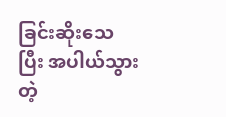ခြင်းဆိုးသေပြီး အပါယ်သွားတဲ့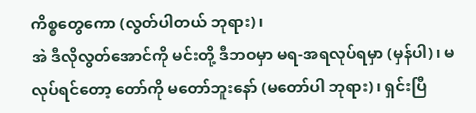ကိစ္စတွေကော (လွတ်ပါတယ် ဘုရား)၊
အဲ ဒီလိုလွတ်အောင်ကို မင်းတို့ ဒီဘဝမှာ မရ-အရလုပ်ရမှာ (မှန်ပါ)၊ မလုပ်ရင်တော့ တော်ကို မတော်ဘူးနော် (မတော်ပါ ဘုရား)၊ ရှင်းပြီ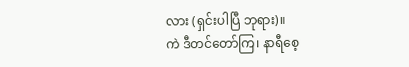လား (ရှင်းပါပြီ ဘုရား)။
ကဲ ဒီတင်တော်ကြ၊ နာရီစေ့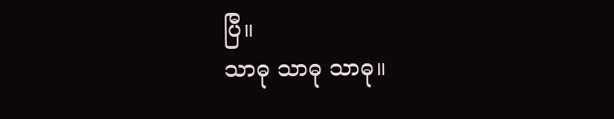ပြီ။
သာဓု သာဓု သာဓု။